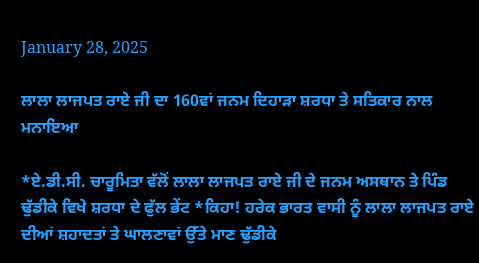January 28, 2025

ਲਾਲਾ ਲਾਜਪਤ ਰਾਏ ਜੀ ਦਾ 160ਵਾਂ ਜਨਮ ਦਿਹਾੜਾ ਸ਼ਰਧਾ ਤੇ ਸਤਿਕਾਰ ਨਾਲ ਮਨਾਇਆ

*ਏ.ਡੀ.ਸੀ. ਚਾਰੂਮਿਤਾ ਵੱਲੋਂ ਲਾਲਾ ਲਾਜਪਤ ਰਾਏ ਜੀ ਦੇ ਜਨਮ ਅਸਥਾਨ ਤੇ ਪਿੰਡ ਢੁੱਡੀਕੇ ਵਿਖੇ ਸ਼ਰਧਾ ਦੇ ਫੁੱਲ ਭੇਂਟ *ਕਿਹਾ! ਹਰੇਕ ਭਾਰਤ ਵਾਸੀ ਨੂੰ ਲਾਲਾ ਲਾਜਪਤ ਰਾਏ ਦੀਆਂ ਸ਼ਹਾਦਤਾਂ ਤੇ ਘਾਲਣਾਵਾਂ ਉੱਤੇ ਮਾਣ ਢੁੱਡੀਕੇ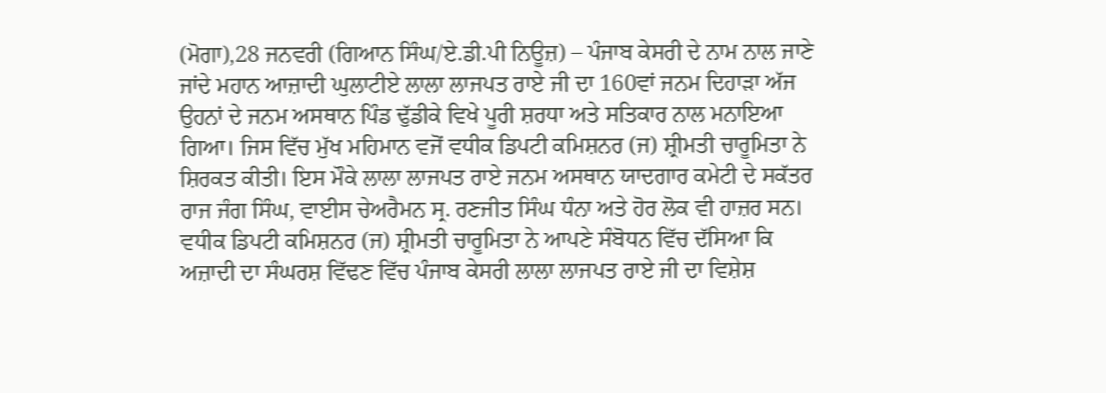(ਮੋਗਾ),28 ਜਨਵਰੀ (ਗਿਆਨ ਸਿੰਘ/ਏ.ਡੀ.ਪੀ ਨਿਊਜ਼) – ਪੰਜਾਬ ਕੇਸਰੀ ਦੇ ਨਾਮ ਨਾਲ ਜਾਣੇ ਜਾਂਦੇ ਮਹਾਨ ਆਜ਼ਾਦੀ ਘੁਲਾਟੀਏ ਲਾਲਾ ਲਾਜਪਤ ਰਾਏ ਜੀ ਦਾ 160ਵਾਂ ਜਨਮ ਦਿਹਾੜਾ ਅੱਜ ਉਹਨਾਂ ਦੇ ਜਨਮ ਅਸਥਾਨ ਪਿੰਡ ਢੁੱਡੀਕੇ ਵਿਖੇ ਪੂਰੀ ਸ਼ਰਧਾ ਅਤੇ ਸਤਿਕਾਰ ਨਾਲ ਮਨਾਇਆ ਗਿਆ। ਜਿਸ ਵਿੱਚ ਮੁੱਖ ਮਹਿਮਾਨ ਵਜੋਂ ਵਧੀਕ ਡਿਪਟੀ ਕਮਿਸ਼ਨਰ (ਜ) ਸ਼੍ਰੀਮਤੀ ਚਾਰੂਮਿਤਾ ਨੇ ਸ਼ਿਰਕਤ ਕੀਤੀ। ਇਸ ਮੌਕੇ ਲਾਲਾ ਲਾਜਪਤ ਰਾਏ ਜਨਮ ਅਸਥਾਨ ਯਾਦਗਾਰ ਕਮੇਟੀ ਦੇ ਸਕੱਤਰ ਰਾਜ ਜੰਗ ਸਿੰਘ, ਵਾਈਸ ਚੇਅਰੈਮਨ ਸ੍ਰ. ਰਣਜੀਤ ਸਿੰਘ ਧੰਨਾ ਅਤੇ ਹੋਰ ਲੋਕ ਵੀ ਹਾਜ਼ਰ ਸਨ। ਵਧੀਕ ਡਿਪਟੀ ਕਮਿਸ਼ਨਰ (ਜ) ਸ਼੍ਰੀਮਤੀ ਚਾਰੂਮਿਤਾ ਨੇ ਆਪਣੇ ਸੰਬੋਧਨ ਵਿੱਚ ਦੱਸਿਆ ਕਿ ਅਜ਼ਾਦੀ ਦਾ ਸੰਘਰਸ਼ ਵਿੱਢਣ ਵਿੱਚ ਪੰਜਾਬ ਕੇਸਰੀ ਲਾਲਾ ਲਾਜਪਤ ਰਾਏ ਜੀ ਦਾ ਵਿਸ਼ੇਸ਼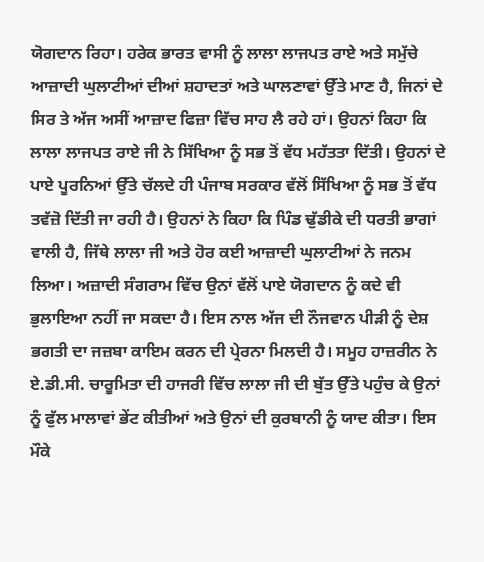ਯੋਗਦਾਨ ਰਿਹਾ। ਹਰੇਕ ਭਾਰਤ ਵਾਸੀ ਨੂੰ ਲਾਲਾ ਲਾਜਪਤ ਰਾਏ ਅਤੇ ਸਮੁੱਚੇ ਆਜ਼ਾਦੀ ਘੁਲਾਟੀਆਂ ਦੀਆਂ ਸ਼ਹਾਦਤਾਂ ਅਤੇ ਘਾਲਣਾਵਾਂ ਉੱਤੇ ਮਾਣ ਹੈ, ਜਿਨਾਂ ਦੇ ਸਿਰ ਤੇ ਅੱਜ ਅਸੀਂ ਆਜ਼ਾਦ ਫਿਜ਼ਾ ਵਿੱਚ ਸਾਹ ਲੈ ਰਹੇ ਹਾਂ। ਉਹਨਾਂ ਕਿਹਾ ਕਿ ਲਾਲਾ ਲਾਜਪਤ ਰਾਏ ਜੀ ਨੇ ਸਿੱਖਿਆ ਨੂੰ ਸਭ ਤੋਂ ਵੱਧ ਮਹੱਤਤਾ ਦਿੱਤੀ। ਉਹਨਾਂ ਦੇ ਪਾਏ ਪੂਰਨਿਆਂ ਉੱਤੇ ਚੱਲਦੇ ਹੀ ਪੰਜਾਬ ਸਰਕਾਰ ਵੱਲੋਂ ਸਿੱਖਿਆ ਨੂੰ ਸਭ ਤੋਂ ਵੱਧ ਤਵੱਜ਼ੋ ਦਿੱਤੀ ਜਾ ਰਹੀ ਹੈ। ਉਹਨਾਂ ਨੇ ਕਿਹਾ ਕਿ ਪਿੰਡ ਢੁੱਡੀਕੇ ਦੀ ਧਰਤੀ ਭਾਗਾਂ ਵਾਲੀ ਹੈ, ਜਿੱਥੇ ਲਾਲਾ ਜੀ ਅਤੇ ਹੋਰ ਕਈ ਆਜ਼ਾਦੀ ਘੁਲਾਟੀਆਂ ਨੇ ਜਨਮ ਲਿਆ। ਅਜ਼ਾਦੀ ਸੰਗਰਾਮ ਵਿੱਚ ਉਨਾਂ ਵੱਲੋਂ ਪਾਏ ਯੋਗਦਾਨ ਨੂੰ ਕਦੇ ਵੀ ਭੁਲਾਇਆ ਨਹੀਂ ਜਾ ਸਕਦਾ ਹੈ। ਇਸ ਨਾਲ ਅੱਜ ਦੀ ਨੌਜਵਾਨ ਪੀੜੀ ਨੂੰ ਦੇਸ਼ ਭਗਤੀ ਦਾ ਜਜ਼ਬਾ ਕਾਇਮ ਕਰਨ ਦੀ ਪ੍ਰੇਰਨਾ ਮਿਲਦੀ ਹੈ। ਸਮੂਹ ਹਾਜ਼ਰੀਨ ਨੇ ਏ.ਡੀ.ਸੀ. ਚਾਰੂਮਿਤਾ ਦੀ ਹਾਜਰੀ ਵਿੱਚ ਲਾਲਾ ਜੀ ਦੀ ਬੁੱਤ ਉੱਤੇ ਪਹੁੰਚ ਕੇ ਉਨਾਂ ਨੂੰ ਫੁੱਲ ਮਾਲਾਵਾਂ ਭੇਂਟ ਕੀਤੀਆਂ ਅਤੇ ਉਨਾਂ ਦੀ ਕੁਰਬਾਨੀ ਨੂੰ ਯਾਦ ਕੀਤਾ। ਇਸ ਮੌਕੇ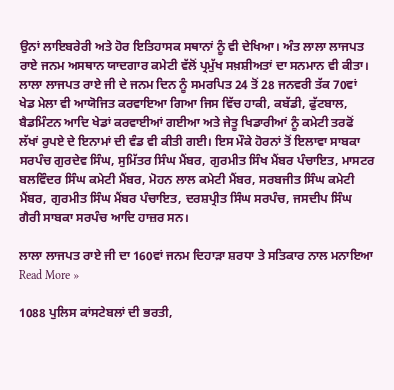ਉਨਾਂ ਲਾਇਬਰੇਰੀ ਅਤੇ ਹੋਰ ਇਤਿਹਾਸਕ ਸਥਾਨਾਂ ਨੂੰ ਵੀ ਦੇਖਿਆ। ਅੰਤ ਲਾਲਾ ਲਾਜਪਤ ਰਾਏ ਜਨਮ ਅਸਥਾਨ ਯਾਦਗਾਰ ਕਮੇਟੀ ਵੱਲੋਂ ਪ੍ਰਮੁੱਖ ਸਖ਼ਸ਼ੀਅਤਾਂ ਦਾ ਸਨਮਾਨ ਵੀ ਕੀਤਾ। ਲਾਲਾ ਲਾਜਪਤ ਰਾਏ ਜੀ ਦੇ ਜਨਮ ਦਿਨ ਨੂੰ ਸਮਰਪਿਤ 24 ਤੋਂ 28 ਜਨਵਰੀ ਤੱਕ 70ਵਾਂ ਖੇਡ ਮੇਲਾ ਵੀ ਆਯੋਜਿਤ ਕਰਵਾਇਆ ਗਿਆ ਜਿਸ ਵਿੱਚ ਹਾਕੀ, ਕਬੱਡੀ, ਫੁੱਟਬਾਲ, ਬੈਡਮਿੰਟਨ ਆਦਿ ਖੇਡਾਂ ਕਰਵਾਈਆਂ ਗਈਆ ਅਤੇ ਜੇਤੂ ਖਿਡਾਰੀਆਂ ਨੂੰ ਕਮੇਟੀ ਤਰਫੋਂ ਲੱਖਾਂ ਰੁਪਏ ਦੇ ਇਨਾਮਾਂ ਦੀ ਵੰਡ ਵੀ ਕੀਤੀ ਗਈ। ਇਸ ਮੌਕੇ ਹੋਰਨਾਂ ਤੋਂ ਇਲਾਵਾ ਸਾਬਕਾ ਸਰਪੰਚ ਗੁਰਦੇਵ ਸਿੰਘ, ਸੁਮਿੱਤਰ ਸਿੰਘ ਮੈਂਬਰ, ਗੁਰਮੀਤ ਸਿੰਖ ਮੈਂਬਰ ਪੰਚਾਇਤ, ਮਾਸਟਰ ਬਲਵਿੰਦਰ ਸਿੰਘ ਕਮੇਟੀ ਮੈਂਬਰ, ਮੋਹਨ ਲਾਲ ਕਮੇਟੀ ਮੈਂਬਰ, ਸਰਬਜੀਤ ਸਿੰਘ ਕਮੇਟੀ ਮੈਂਬਰ, ਗੁਰਮੀਤ ਸਿੰਘ ਮੈਂਬਰ ਪੰਚਾਇਤ, ਦਰਸ਼ਪ੍ਰੀਤ ਸਿੰਘ ਸਰਪੰਚ, ਜਸਦੀਪ ਸਿੰਘ ਗੈਰੀ ਸਾਬਕਾ ਸਰਪੰਚ ਆਦਿ ਹਾਜ਼ਰ ਸਨ।

ਲਾਲਾ ਲਾਜਪਤ ਰਾਏ ਜੀ ਦਾ 160ਵਾਂ ਜਨਮ ਦਿਹਾੜਾ ਸ਼ਰਧਾ ਤੇ ਸਤਿਕਾਰ ਨਾਲ ਮਨਾਇਆ Read More »

1088 ਪੁਲਿਸ ਕਾਂਸਟੇਬਲਾਂ ਦੀ ਭਰਤੀ,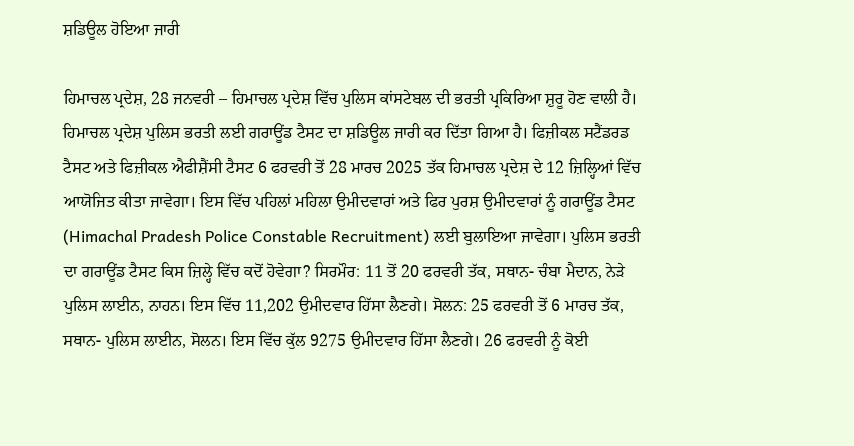ਸ਼ਡਿਊਲ ਹੋਇਆ ਜਾਰੀ

ਹਿਮਾਚਲ ਪ੍ਰਦੇਸ਼, 28 ਜਨਵਰੀ – ਹਿਮਾਚਲ ਪ੍ਰਦੇਸ਼ ਵਿੱਚ ਪੁਲਿਸ ਕਾਂਸਟੇਬਲ ਦੀ ਭਰਤੀ ਪ੍ਰਕਿਰਿਆ ਸ਼ੁਰੂ ਹੋਣ ਵਾਲੀ ਹੈ। ਹਿਮਾਚਲ ਪ੍ਰਦੇਸ਼ ਪੁਲਿਸ ਭਰਤੀ ਲਈ ਗਰਾਊਂਡ ਟੈਸਟ ਦਾ ਸ਼ਡਿਊਲ ਜਾਰੀ ਕਰ ਦਿੱਤਾ ਗਿਆ ਹੈ। ਫਿਜ਼ੀਕਲ ਸਟੈਂਡਰਡ ਟੈਸਟ ਅਤੇ ਫਿਜ਼ੀਕਲ ਐਫੀਸ਼ੈਂਸੀ ਟੈਸਟ 6 ਫਰਵਰੀ ਤੋਂ 28 ਮਾਰਚ 2025 ਤੱਕ ਹਿਮਾਚਲ ਪ੍ਰਦੇਸ਼ ਦੇ 12 ਜ਼ਿਲ੍ਹਿਆਂ ਵਿੱਚ ਆਯੋਜਿਤ ਕੀਤਾ ਜਾਵੇਗਾ। ਇਸ ਵਿੱਚ ਪਹਿਲਾਂ ਮਹਿਲਾ ਉਮੀਦਵਾਰਾਂ ਅਤੇ ਫਿਰ ਪੁਰਸ਼ ਉਮੀਦਵਾਰਾਂ ਨੂੰ ਗਰਾਊਂਡ ਟੈਸਟ (Himachal Pradesh Police Constable Recruitment) ਲਈ ਬੁਲਾਇਆ ਜਾਵੇਗਾ। ਪੁਲਿਸ ਭਰਤੀ ਦਾ ਗਰਾਊਂਡ ਟੈਸਟ ਕਿਸ ਜ਼ਿਲ੍ਹੇ ਵਿੱਚ ਕਦੋਂ ਹੋਵੇਗਾ? ਸਿਰਮੌਰ: 11 ਤੋਂ 20 ਫਰਵਰੀ ਤੱਕ, ਸਥਾਨ- ਚੰਬਾ ਮੈਦਾਨ, ਨੇੜੇ ਪੁਲਿਸ ਲਾਈਨ, ਨਾਹਨ। ਇਸ ਵਿੱਚ 11,202 ਉਮੀਦਵਾਰ ਹਿੱਸਾ ਲੈਣਗੇ। ਸੋਲਨ: 25 ਫਰਵਰੀ ਤੋਂ 6 ਮਾਰਚ ਤੱਕ, ਸਥਾਨ- ਪੁਲਿਸ ਲਾਈਨ, ਸੋਲਨ। ਇਸ ਵਿੱਚ ਕੁੱਲ 9275 ਉਮੀਦਵਾਰ ਹਿੱਸਾ ਲੈਣਗੇ। 26 ਫਰਵਰੀ ਨੂੰ ਕੋਈ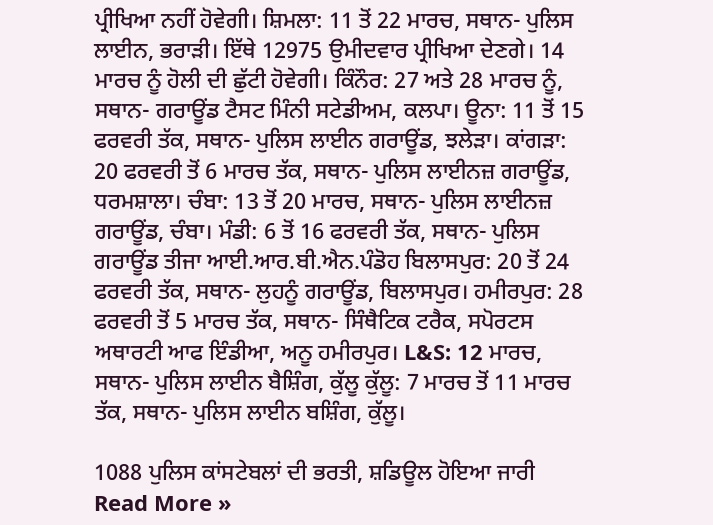ਪ੍ਰੀਖਿਆ ਨਹੀਂ ਹੋਵੇਗੀ। ਸ਼ਿਮਲਾ: 11 ਤੋਂ 22 ਮਾਰਚ, ਸਥਾਨ- ਪੁਲਿਸ ਲਾਈਨ, ਭਰਾੜੀ। ਇੱਥੇ 12975 ਉਮੀਦਵਾਰ ਪ੍ਰੀਖਿਆ ਦੇਣਗੇ। 14 ਮਾਰਚ ਨੂੰ ਹੋਲੀ ਦੀ ਛੁੱਟੀ ਹੋਵੇਗੀ। ਕਿੰਨੌਰ: 27 ਅਤੇ 28 ਮਾਰਚ ਨੂੰ, ਸਥਾਨ- ਗਰਾਊਂਡ ਟੈਸਟ ਮਿੰਨੀ ਸਟੇਡੀਅਮ, ਕਲਪਾ। ਊਨਾ: 11 ਤੋਂ 15 ਫਰਵਰੀ ਤੱਕ, ਸਥਾਨ- ਪੁਲਿਸ ਲਾਈਨ ਗਰਾਊਂਡ, ਝਲੇੜਾ। ਕਾਂਗੜਾ: 20 ਫਰਵਰੀ ਤੋਂ 6 ਮਾਰਚ ਤੱਕ, ਸਥਾਨ- ਪੁਲਿਸ ਲਾਈਨਜ਼ ਗਰਾਊਂਡ, ਧਰਮਸ਼ਾਲਾ। ਚੰਬਾ: 13 ਤੋਂ 20 ਮਾਰਚ, ਸਥਾਨ- ਪੁਲਿਸ ਲਾਈਨਜ਼ ਗਰਾਊਂਡ, ਚੰਬਾ। ਮੰਡੀ: 6 ਤੋਂ 16 ਫਰਵਰੀ ਤੱਕ, ਸਥਾਨ- ਪੁਲਿਸ ਗਰਾਊਂਡ ਤੀਜਾ ਆਈ.ਆਰ.ਬੀ.ਐਨ.ਪੰਡੋਹ ਬਿਲਾਸਪੁਰ: 20 ਤੋਂ 24 ਫਰਵਰੀ ਤੱਕ, ਸਥਾਨ- ਲੁਹਨੂੰ ਗਰਾਊਂਡ, ਬਿਲਾਸਪੁਰ। ਹਮੀਰਪੁਰ: 28 ਫਰਵਰੀ ਤੋਂ 5 ਮਾਰਚ ਤੱਕ, ਸਥਾਨ- ਸਿੰਥੈਟਿਕ ਟਰੈਕ, ਸਪੋਰਟਸ ਅਥਾਰਟੀ ਆਫ ਇੰਡੀਆ, ਅਨੂ ਹਮੀਰਪੁਰ। L&S: 12 ਮਾਰਚ, ਸਥਾਨ- ਪੁਲਿਸ ਲਾਈਨ ਬੈਸ਼ਿੰਗ, ਕੁੱਲੂ ਕੁੱਲੂ: 7 ਮਾਰਚ ਤੋਂ 11 ਮਾਰਚ ਤੱਕ, ਸਥਾਨ- ਪੁਲਿਸ ਲਾਈਨ ਬਸ਼ਿੰਗ, ਕੁੱਲੂ।

1088 ਪੁਲਿਸ ਕਾਂਸਟੇਬਲਾਂ ਦੀ ਭਰਤੀ, ਸ਼ਡਿਊਲ ਹੋਇਆ ਜਾਰੀ Read More »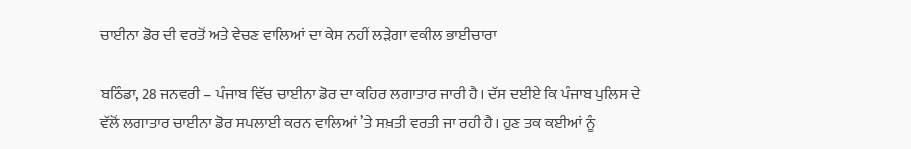ਚਾਈਨਾ ਡੋਰ ਦੀ ਵਰਤੋਂ ਅਤੇ ਵੇਚਣ ਵਾਲਿਆਂ ਦਾ ਕੇਸ ਨਹੀਂ ਲੜੇਗਾ ਵਕੀਲ ਭਾਈਚਾਰਾ

ਬਠਿੰਡਾ, 28 ਜਨਵਰੀ – ਪੰਜਾਬ ਵਿੱਚ ਚਾਈਨਾ ਡੋਰ ਦਾ ਕਹਿਰ ਲਗਾਤਾਰ ਜਾਰੀ ਹੈ। ਦੱਸ ਦਈਏ ਕਿ ਪੰਜਾਬ ਪੁਲਿਸ ਦੇ ਵੱਲੋਂ ਲਗਾਤਾਰ ਚਾਈਨਾ ਡੋਰ ਸਪਲਾਈ ਕਰਨ ਵਾਲਿਆਂ ’ਤੇ ਸਖ਼ਤੀ ਵਰਤੀ ਜਾ ਰਹੀ ਹੈ। ਹੁਣ ਤਕ ਕਈਆਂ ਨੂੰ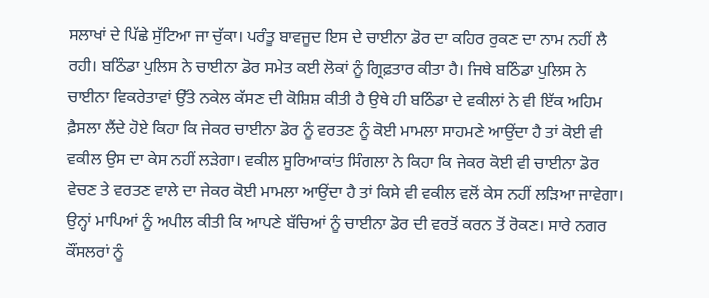ਸਲਾਖਾਂ ਦੇ ਪਿੱਛੇ ਸੁੱਟਿਆ ਜਾ ਚੁੱਕਾ। ਪਰੰਤੂ ਬਾਵਜੂਦ ਇਸ ਦੇ ਚਾਈਨਾ ਡੋਰ ਦਾ ਕਹਿਰ ਰੁਕਣ ਦਾ ਨਾਮ ਨਹੀਂ ਲੈ ਰਹੀ। ਬਠਿੰਡਾ ਪੁਲਿਸ ਨੇ ਚਾਈਨਾ ਡੋਰ ਸਮੇਤ ਕਈ ਲੋਕਾਂ ਨੂੰ ਗ੍ਰਿਫ਼ਤਾਰ ਕੀਤਾ ਹੈ। ਜਿਥੇ ਬਠਿੰਡਾ ਪੁਲਿਸ ਨੇ ਚਾਈਨਾ ਵਿਕਰੇਤਾਵਾਂ ਉੱਤੇ ਨਕੇਲ ਕੱਸਣ ਦੀ ਕੋਸ਼ਿਸ਼ ਕੀਤੀ ਹੈ ਉਥੇ ਹੀ ਬਠਿੰਡਾ ਦੇ ਵਕੀਲਾਂ ਨੇ ਵੀ ਇੱਕ ਅਹਿਮ ਫ਼ੈਸਲਾ ਲੈਂਦੇ ਹੋਏ ਕਿਹਾ ਕਿ ਜੇਕਰ ਚਾਈਨਾ ਡੋਰ ਨੂੰ ਵਰਤਣ ਨੂੰ ਕੋਈ ਮਾਮਲਾ ਸਾਹਮਣੇ ਆਉਂਦਾ ਹੈ ਤਾਂ ਕੋਈ ਵੀ ਵਕੀਲ ਉਸ ਦਾ ਕੇਸ ਨਹੀਂ ਲੜੇਗਾ। ਵਕੀਲ ਸੂਰਿਆਕਾਂਤ ਸਿੰਗਲਾ ਨੇ ਕਿਹਾ ਕਿ ਜੇਕਰ ਕੋਈ ਵੀ ਚਾਈਨਾ ਡੋਰ ਵੇਚਣ ਤੇ ਵਰਤਣ ਵਾਲੇ ਦਾ ਜੇਕਰ ਕੋਈ ਮਾਮਲਾ ਆਉਂਦਾ ਹੈ ਤਾਂ ਕਿਸੇ ਵੀ ਵਕੀਲ ਵਲੋਂ ਕੇਸ ਨਹੀਂ ਲੜਿਆ ਜਾਵੇਗਾ। ਉਨ੍ਹਾਂ ਮਾਪਿਆਂ ਨੂੰ ਅਪੀਲ ਕੀਤੀ ਕਿ ਆਪਣੇ ਬੱਚਿਆਂ ਨੂੰ ਚਾਈਨਾ ਡੋਰ ਦੀ ਵਰਤੋਂ ਕਰਨ ਤੋਂ ਰੋਕਣ। ਸਾਰੇ ਨਗਰ ਕੌਂਸਲਰਾਂ ਨੂੰ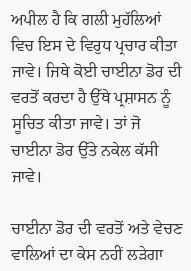ਅਪੀਲ ਹੈ ਕਿ ਗਲੀ ਮੁਹੱਲਿਆਂ ਵਿਚ ਇਸ ਦੇ ਵਿਰੁਧ ਪ੍ਰਚਾਰ ਕੀਤਾ ਜਾਵੇ। ਜਿਥੇ ਕੋਈ ਚਾਈਨਾ ਡੋਰ ਦੀ ਵਰਤੋਂ ਕਰਦਾ ਹੈ ਉੱਥੇ ਪ੍ਰਸ਼ਾਸਨ ਨੂੰ ਸੂਚਿਤ ਕੀਤਾ ਜਾਵੇ। ਤਾਂ ਜੋ ਚਾਈਨਾ ਡੋਰ ਉੱਤੇ ਨਕੇਲ ਕੱਸੀ ਜਾਵੇ।

ਚਾਈਨਾ ਡੋਰ ਦੀ ਵਰਤੋਂ ਅਤੇ ਵੇਚਣ ਵਾਲਿਆਂ ਦਾ ਕੇਸ ਨਹੀਂ ਲੜੇਗਾ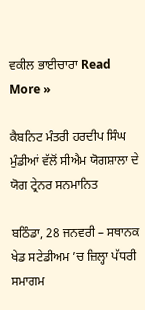ਵਕੀਲ ਭਾਈਚਾਰਾ Read More »

ਕੈਬਨਿਟ ਮੰਤਰੀ ਹਰਦੀਪ ਸਿੰਘ ਮੁੰਡੀਆਂ ਵੱਲੋਂ ਸੀਐਮ ਯੋਗਸ਼ਾਲਾ ਦੇ ਯੋਗ ਟ੍ਰੇਨਰ ਸਨਮਾਨਿਤ

ਬਠਿੰਡਾ, 28 ਜਨਵਰੀ – ਸਥਾਨਕ ਖੇਡ ਸਟੇਡੀਅਮ ’ਚ ਜ਼ਿਲ੍ਹਾ ਪੱਧਰੀ ਸਮਾਗਮ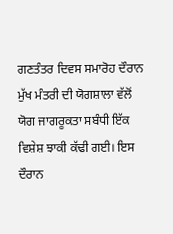ਗਣਤੰਤਰ ਦਿਵਸ ਸਮਾਰੋਹ ਦੌਰਾਨ ਮੁੱਖ ਮੰਤਰੀ ਦੀ ਯੋਗਸ਼ਾਲਾ ਵੱਲੋਂ ਯੋਗ ਜਾਗਰੂਕਤਾ ਸਬੰਧੀ ਇੱਕ ਵਿਸ਼ੇਸ਼ ਝਾਕੀ ਕੱਢੀ ਗਈ। ਇਸ ਦੌਰਾਨ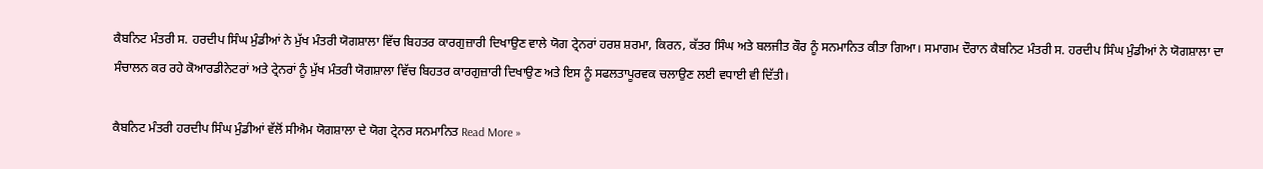ਕੈਬਨਿਟ ਮੰਤਰੀ ਸ. ਹਰਦੀਪ ਸਿੰਘ ਮੁੰਡੀਆਂ ਨੇ ਮੁੱਖ ਮੰਤਰੀ ਯੋਗਸ਼ਾਲਾ ਵਿੱਚ ਬਿਹਤਰ ਕਾਰਗੁਜ਼ਾਰੀ ਦਿਖਾਉਣ ਵਾਲੇ ਯੋਗ ਟ੍ਰੇਨਰਾਂ ਹਰਸ਼ ਸ਼ਰਮਾ, ਕਿਰਨ, ਕੱਤਰ ਸਿੰਘ ਅਤੇ ਬਲਜੀਤ ਕੌਰ ਨੂੰ ਸਨਮਾਨਿਤ ਕੀਤਾ ਗਿਆ। ਸਮਾਗਮ ਦੌਰਾਨ ਕੈਬਨਿਟ ਮੰਤਰੀ ਸ. ਹਰਦੀਪ ਸਿੰਘ ਮੁੰਡੀਆਂ ਨੇ ਯੋਗਸ਼ਾਲਾ ਦਾ ਸੰਚਾਲਨ ਕਰ ਰਹੇ ਕੋਆਰਡੀਨੇਟਰਾਂ ਅਤੇ ਟ੍ਰੇਨਰਾਂ ਨੂੰ ਮੁੱਖ ਮੰਤਰੀ ਯੋਗਸ਼ਾਲਾ ਵਿੱਚ ਬਿਹਤਰ ਕਾਰਗੁਜ਼ਾਰੀ ਦਿਖਾਉਣ ਅਤੇ ਇਸ ਨੂੰ ਸਫਲਤਾਪੂਰਵਕ ਚਲਾਉਣ ਲਈ ਵਧਾਈ ਵੀ ਦਿੱਤੀ।

ਕੈਬਨਿਟ ਮੰਤਰੀ ਹਰਦੀਪ ਸਿੰਘ ਮੁੰਡੀਆਂ ਵੱਲੋਂ ਸੀਐਮ ਯੋਗਸ਼ਾਲਾ ਦੇ ਯੋਗ ਟ੍ਰੇਨਰ ਸਨਮਾਨਿਤ Read More »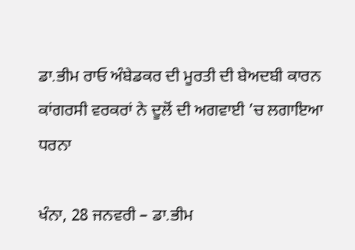ਡਾ.ਭੀਮ ਰਾਓ ਅੰਬੇਡਕਰ ਦੀ ਮੂਰਤੀ ਦੀ ਬੇਅਦਬੀ ਕਾਰਨ ਕਾਂਗਰਸੀ ਵਰਕਰਾਂ ਨੇ ਦੂਲੋਂ ਦੀ ਅਗਵਾਈ ’ਚ ਲਗਾਇਆ ਧਰਨਾ

ਖੰਨਾ, 28 ਜਨਵਰੀ – ਡਾ.ਭੀਮ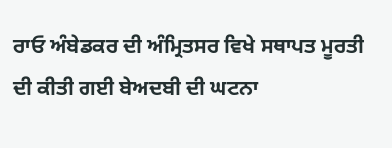ਰਾਓ ਅੰਬੇਡਕਰ ਦੀ ਅੰਮ੍ਰਿਤਸਰ ਵਿਖੇ ਸਥਾਪਤ ਮੂਰਤੀ ਦੀ ਕੀਤੀ ਗਈ ਬੇਅਦਬੀ ਦੀ ਘਟਨਾ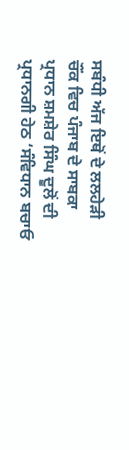ਸਬੰਧੀ ਅੱਜ ਇਥੋਂ ਦੇ ਲਲਹੇੜੀ ਚੌਂਕ ਵਿਚ ਪੰਜਾਬ ਦੇ ਸਾਬਕਾ ਪ੍ਰਧਾਨ ਸ਼ਮਸ਼ੇਰ ਸਿੰਘ ਦੂਲੋਂ ਦੀ ਪ੍ਰਧਾਨਗੀ ਹੇਠ ‘ਸੰਵਿਧਾਨ ਬਚਾਓ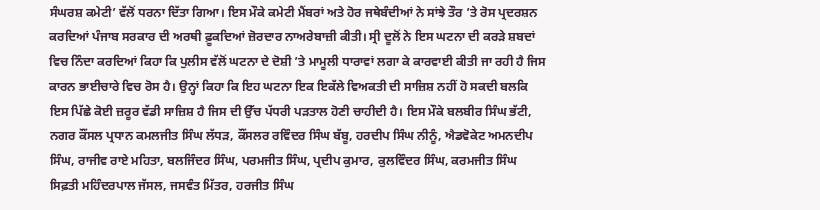ਸੰਘਰਸ਼ ਕਮੇਟੀ’ ਵੱਲੋਂ ਧਰਨਾ ਦਿੱਤਾ ਗਿਆ। ਇਸ ਮੌਕੇ ਕਮੇਟੀ ਮੈਂਬਰਾਂ ਅਤੇ ਹੋਰ ਜਥੇਬੰਦੀਆਂ ਨੇ ਸਾਂਝੇ ਤੌਰ ’ਤੇ ਰੋਸ ਪ੍ਰਦਰਸ਼ਨ ਕਰਦਿਆਂ ਪੰਜਾਬ ਸਰਕਾਰ ਦੀ ਅਰਥੀ ਫ਼ੂਕਦਿਆਂ ਜ਼ੋਰਦਾਰ ਨਾਅਰੇਬਾਜ਼ੀ ਕੀਤੀ। ਸ੍ਰੀ ਦੂਲੋਂ ਨੇ ਇਸ ਘਟਨਾ ਦੀ ਕਰੜੇ ਸ਼ਬਦਾਂ ਵਿਚ ਨਿੰਦਾ ਕਰਦਿਆਂ ਕਿਹਾ ਕਿ ਪੁਲੀਸ ਵੱਲੋਂ ਘਟਨਾ ਦੇ ਦੋਸ਼ੀ ’ਤੇ ਮਾਮੂਲੀ ਧਾਰਾਵਾਂ ਲਗਾ ਕੇ ਕਾਰਵਾਈ ਕੀਤੀ ਜਾ ਰਹੀ ਹੈ ਜਿਸ ਕਾਰਨ ਭਾਈਚਾਰੇ ਵਿਚ ਰੋਸ ਹੈ। ਉਨ੍ਹਾਂ ਕਿਹਾ ਕਿ ਇਹ ਘਟਨਾ ਇਕ ਇਕੱਲੇ ਵਿਅਕਤੀ ਦੀ ਸਾਜ਼ਿਸ਼ ਨਹੀਂ ਹੋ ਸਕਦੀ ਬਲਕਿ ਇਸ ਪਿੱਛੇ ਕੋਈ ਜ਼ਰੂਰ ਵੱਡੀ ਸਾਜ਼ਿਸ਼ ਹੈ ਜਿਸ ਦੀ ਉੱਚ ਪੱਧਰੀ ਪੜਤਾਲ ਹੋਣੀ ਚਾਹੀਦੀ ਹੈ। ਇਸ ਮੌਕੇ ਬਲਬੀਰ ਸਿੰਘ ਭੱਟੀ, ਨਗਰ ਕੌਂਸਲ ਪ੍ਰਧਾਨ ਕਮਲਜੀਤ ਸਿੰਘ ਲੱਧੜ, ਕੌਂਸਲਰ ਰਵਿੰਦਰ ਸਿੰਘ ਬੱਬੂ, ਹਰਦੀਪ ਸਿੰਘ ਨੀਨੂੰ, ਐਡਵੋਕੇਟ ਅਮਨਦੀਪ ਸਿੰਘ, ਰਾਜੀਵ ਰਾਏ ਮਹਿਤਾ, ਬਲਜਿੰਦਰ ਸਿੰਘ, ਪਰਮਜੀਤ ਸਿੰਘ, ਪ੍ਰਦੀਪ ਕੁਮਾਰ, ਕੁਲਵਿੰਦਰ ਸਿੰਘ, ਕਰਮਜੀਤ ਸਿੰਘ ਸਿਫ਼ਤੀ ਮਹਿੰਦਰਪਾਲ ਜੱਸਲ, ਜਸਵੰਤ ਮਿੱਤਰ, ਹਰਜੀਤ ਸਿੰਘ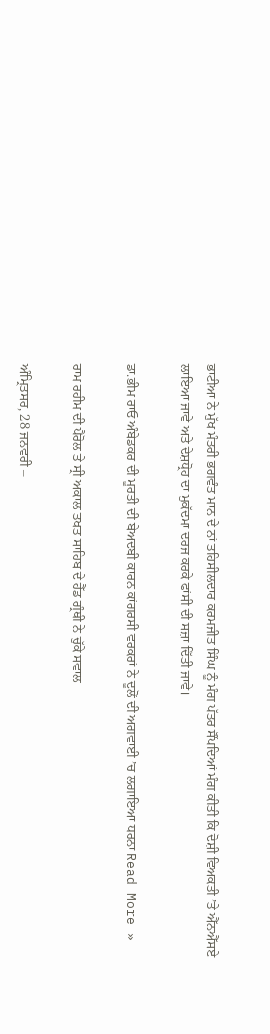ਭਾਟੀਆ ਨੇ ਮੁੱਖ ਮੰਤਰੀ ਭਗਵੰਤ ਮਾਨ ਦੇ ਨਾਂ ਤਹਿਸੀਲਦਾਰ ਕਰਮਜੀਤ ਸਿੰਘ ਨੂੰ ਮੰਗ ਪੱਤਰ ਸੌਂਪਦਿਆਂ ਮੰਗ ਕੀਤੀ ਕਿ ਦੋਸ਼ੀ ਵਿਅਕਤੀ ’ਤੇ ਐੱਨਐੱਸਏ ਲਾਇਆ ਜਾਵੇ ਅਤੇ ਦੇਸ਼ਧ੍ਰੋਹ ਦਾ ਮੁਕੱਦਮਾ ਦਰਜ ਕਰਕੇ ਫਾਂਸੀ ਦੀ ਸਜ਼ਾ ਦਿੱਤੀ ਜਾਵੇ।

ਡਾ.ਭੀਮ ਰਾਓ ਅੰਬੇਡਕਰ ਦੀ ਮੂਰਤੀ ਦੀ ਬੇਅਦਬੀ ਕਾਰਨ ਕਾਂਗਰਸੀ ਵਰਕਰਾਂ ਨੇ ਦੂਲੋਂ ਦੀ ਅਗਵਾਈ ’ਚ ਲਗਾਇਆ ਧਰਨਾ Read More »

ਰਾਮ ਰਹੀਮ ਦੀ ਪੈਰੋਲ ਤੇ ਸ੍ਰੀ ਅਕਾਲ ਤਖਤ ਸਾਹਿਬ ਦੇ ਹੈੱਡ ਗ੍ਰੰਥੀ ਨੇ ਚੁੱਕੇ ਸਵਾਲ

ਅੰਮ੍ਰਿਤਸਰ, 28 ਜਨਵਰੀ –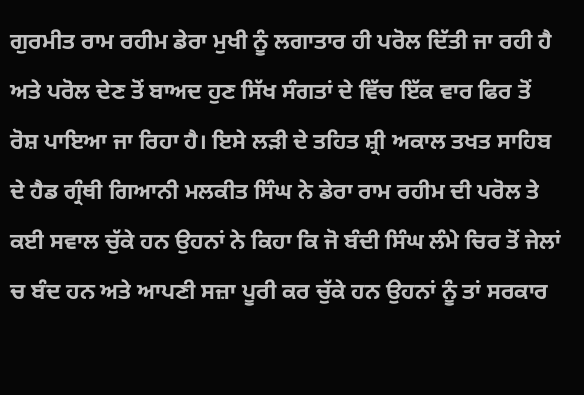ਗੁਰਮੀਤ ਰਾਮ ਰਹੀਮ ਡੇਰਾ ਮੁਖੀ ਨੂੰ ਲਗਾਤਾਰ ਹੀ ਪਰੋਲ ਦਿੱਤੀ ਜਾ ਰਹੀ ਹੈ ਅਤੇ ਪਰੋਲ ਦੇਣ ਤੋਂ ਬਾਅਦ ਹੁਣ ਸਿੱਖ ਸੰਗਤਾਂ ਦੇ ਵਿੱਚ ਇੱਕ ਵਾਰ ਫਿਰ ਤੋਂ ਰੋਸ਼ ਪਾਇਆ ਜਾ ਰਿਹਾ ਹੈ। ਇਸੇ ਲੜੀ ਦੇ ਤਹਿਤ ਸ਼੍ਰੀ ਅਕਾਲ ਤਖਤ ਸਾਹਿਬ ਦੇ ਹੈਡ ਗ੍ਰੰਥੀ ਗਿਆਨੀ ਮਲਕੀਤ ਸਿੰਘ ਨੇ ਡੇਰਾ ਰਾਮ ਰਹੀਮ ਦੀ ਪਰੋਲ ਤੇ ਕਈ ਸਵਾਲ ਚੁੱਕੇ ਹਨ ਉਹਨਾਂ ਨੇ ਕਿਹਾ ਕਿ ਜੋ ਬੰਦੀ ਸਿੰਘ ਲੰਮੇ ਚਿਰ ਤੋਂ ਜੇਲਾਂ ਚ ਬੰਦ ਹਨ ਅਤੇ ਆਪਣੀ ਸਜ਼ਾ ਪੂਰੀ ਕਰ ਚੁੱਕੇ ਹਨ ਉਹਨਾਂ ਨੂੰ ਤਾਂ ਸਰਕਾਰ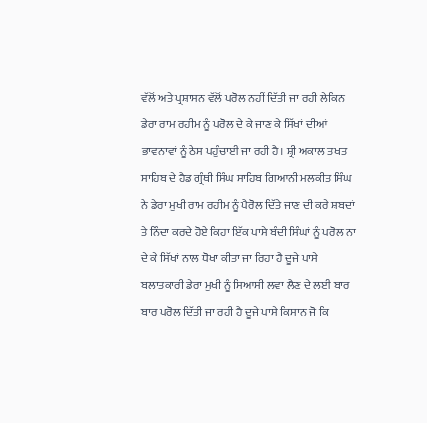ਵੱਲੋਂ ਅਤੇ ਪ੍ਰਸ਼ਾਸਨ ਵੱਲੋਂ ਪਰੋਲ ਨਹੀਂ ਦਿੱਤੀ ਜਾ ਰਹੀ ਲੇਕਿਨ ਡੇਰਾ ਰਾਮ ਰਹੀਮ ਨੂੰ ਪਰੋਲ ਦੇ ਕੇ ਜਾਣ ਕੇ ਸਿੱਖਾਂ ਦੀਆਂ ਭਾਵਨਾਵਾਂ ਨੂੰ ਠੇਸ ਪਹੁੰਚਾਈ ਜਾ ਰਹੀ ਹੈ। ਸ਼੍ਰੀ ਅਕਾਲ ਤਖਤ ਸਾਹਿਬ ਦੇ ਹੈਡ ਗ੍ਰੰਥੀ ਸਿੰਘ ਸਾਹਿਬ ਗਿਆਨੀ ਮਲਕੀਤ ਸਿੰਘ ਨੇ ਡੇਰਾ ਮੁਖੀ ਰਾਮ ਰਹੀਮ ਨੂੰ ਪੈਰੋਲ ਦਿੱਤੇ ਜਾਣ ਦੀ ਕਰੇ ਸ਼ਬਦਾਂ ਤੇ ਨਿੰਦਾ ਕਰਦੇ ਹੋਏ ਕਿਹਾ ਇੱਕ ਪਾਸੇ ਬੰਦੀ ਸਿੰਘਾਂ ਨੂੰ ਪਰੋਲ ਨਾ ਦੇ ਕੇ ਸਿੱਖਾਂ ਨਾਲ ਧੋਖਾ ਕੀਤਾ ਜਾ ਰਿਹਾ ਹੈ ਦੂਜੇ ਪਾਸੇ ਬਲਾਤਕਾਰੀ ਡੇਰਾ ਮੁਖੀ ਨੂੰ ਸਿਆਸੀ ਲਵਾ ਲੈਣ ਦੇ ਲਈ ਬਾਰ ਬਾਰ ਪਰੋਲ ਦਿੱਤੀ ਜਾ ਰਹੀ ਹੈ ਦੂਜੇ ਪਾਸੇ ਕਿਸਾਨ ਜੋ ਕਿ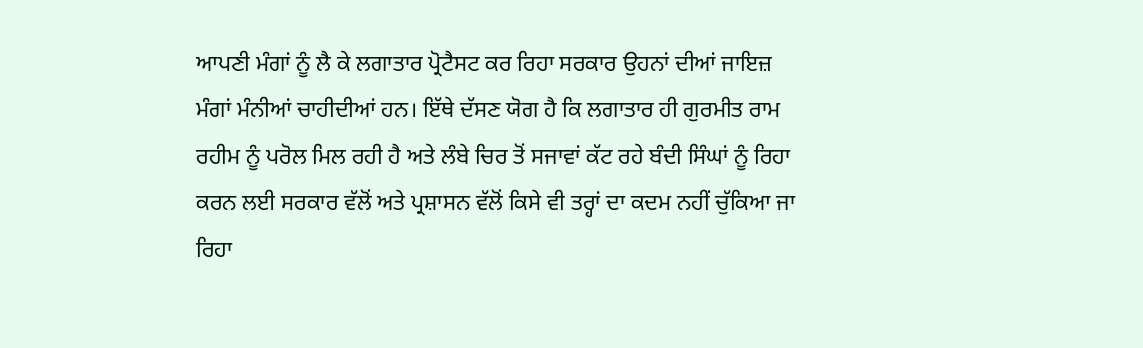ਆਪਣੀ ਮੰਗਾਂ ਨੂੰ ਲੈ ਕੇ ਲਗਾਤਾਰ ਪ੍ਰੋਟੈਸਟ ਕਰ ਰਿਹਾ ਸਰਕਾਰ ਉਹਨਾਂ ਦੀਆਂ ਜਾਇਜ਼ ਮੰਗਾਂ ਮੰਨੀਆਂ ਚਾਹੀਦੀਆਂ ਹਨ। ਇੱਥੇ ਦੱਸਣ ਯੋਗ ਹੈ ਕਿ ਲਗਾਤਾਰ ਹੀ ਗੁਰਮੀਤ ਰਾਮ ਰਹੀਮ ਨੂੰ ਪਰੋਲ ਮਿਲ ਰਹੀ ਹੈ ਅਤੇ ਲੰਬੇ ਚਿਰ ਤੋਂ ਸਜਾਵਾਂ ਕੱਟ ਰਹੇ ਬੰਦੀ ਸਿੰਘਾਂ ਨੂੰ ਰਿਹਾ ਕਰਨ ਲਈ ਸਰਕਾਰ ਵੱਲੋਂ ਅਤੇ ਪ੍ਰਸ਼ਾਸਨ ਵੱਲੋਂ ਕਿਸੇ ਵੀ ਤਰ੍ਹਾਂ ਦਾ ਕਦਮ ਨਹੀਂ ਚੁੱਕਿਆ ਜਾ ਰਿਹਾ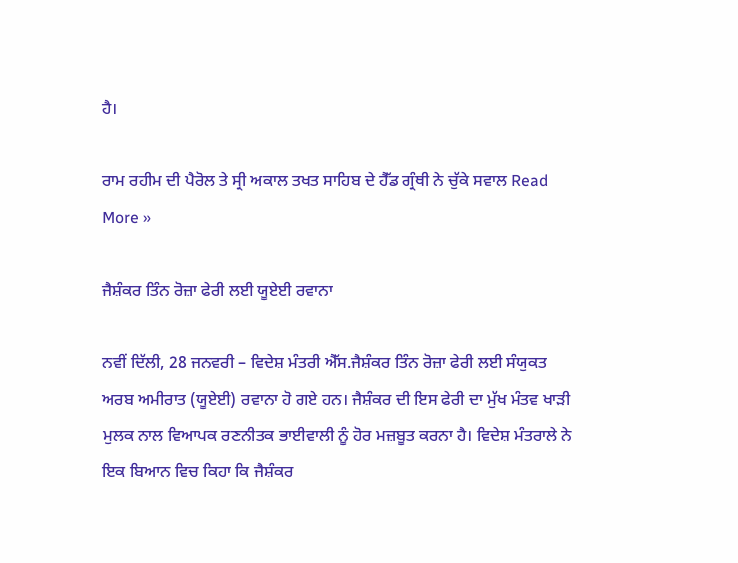ਹੈ।

ਰਾਮ ਰਹੀਮ ਦੀ ਪੈਰੋਲ ਤੇ ਸ੍ਰੀ ਅਕਾਲ ਤਖਤ ਸਾਹਿਬ ਦੇ ਹੈੱਡ ਗ੍ਰੰਥੀ ਨੇ ਚੁੱਕੇ ਸਵਾਲ Read More »

ਜੈਸ਼ੰਕਰ ਤਿੰਨ ਰੋਜ਼ਾ ਫੇਰੀ ਲਈ ਯੂਏਈ ਰਵਾਨਾ

ਨਵੀਂ ਦਿੱਲੀ, 28 ਜਨਵਰੀ – ਵਿਦੇਸ਼ ਮੰਤਰੀ ਐੱਸ.ਜੈਸ਼ੰਕਰ ਤਿੰਨ ਰੋਜ਼ਾ ਫੇਰੀ ਲਈ ਸੰਯੁਕਤ ਅਰਬ ਅਮੀਰਾਤ (ਯੂਏਈ) ਰਵਾਨਾ ਹੋ ਗਏ ਹਨ। ਜੈਸ਼ੰਕਰ ਦੀ ਇਸ ਫੇਰੀ ਦਾ ਮੁੱਖ ਮੰਤਵ ਖਾੜੀ ਮੁਲਕ ਨਾਲ ਵਿਆਪਕ ਰਣਨੀਤਕ ਭਾਈਵਾਲੀ ਨੂੰ ਹੋਰ ਮਜ਼ਬੂਤ ਕਰਨਾ ਹੈ। ਵਿਦੇਸ਼ ਮੰਤਰਾਲੇ ਨੇ ਇਕ ਬਿਆਨ ਵਿਚ ਕਿਹਾ ਕਿ ਜੈਸ਼ੰਕਰ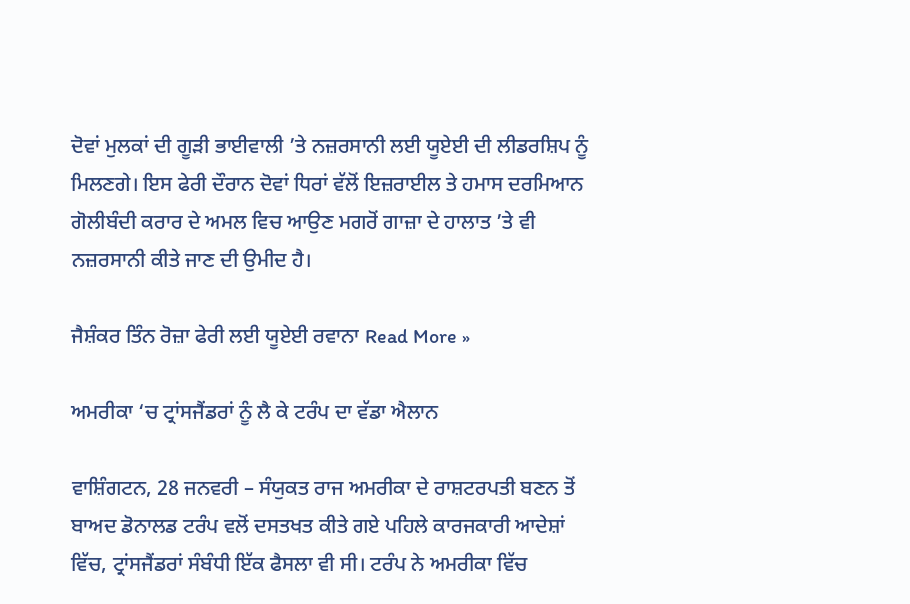ਦੋਵਾਂ ਮੁਲਕਾਂ ਦੀ ਗੂੜੀ ਭਾਈਵਾਲੀ ’ਤੇ ਨਜ਼ਰਸਾਨੀ ਲਈ ਯੂਏਈ ਦੀ ਲੀਡਰਸ਼ਿਪ ਨੂੰ ਮਿਲਣਗੇ। ਇਸ ਫੇਰੀ ਦੌਰਾਨ ਦੋਵਾਂ ਧਿਰਾਂ ਵੱਲੋਂ ਇਜ਼ਰਾਈਲ ਤੇ ਹਮਾਸ ਦਰਮਿਆਨ ਗੋਲੀਬੰਦੀ ਕਰਾਰ ਦੇ ਅਮਲ ਵਿਚ ਆਉਣ ਮਗਰੋਂ ਗਾਜ਼ਾ ਦੇ ਹਾਲਾਤ ’ਤੇ ਵੀ ਨਜ਼ਰਸਾਨੀ ਕੀਤੇ ਜਾਣ ਦੀ ਉਮੀਦ ਹੈ।

ਜੈਸ਼ੰਕਰ ਤਿੰਨ ਰੋਜ਼ਾ ਫੇਰੀ ਲਈ ਯੂਏਈ ਰਵਾਨਾ Read More »

ਅਮਰੀਕਾ ‘ਚ ਟ੍ਰਾਂਸਜੈਂਡਰਾਂ ਨੂੰ ਲੈ ਕੇ ਟਰੰਪ ਦਾ ਵੱਡਾ ਐਲਾਨ

ਵਾਸ਼ਿੰਗਟਨ, 28 ਜਨਵਰੀ – ਸੰਯੁਕਤ ਰਾਜ ਅਮਰੀਕਾ ਦੇ ਰਾਸ਼ਟਰਪਤੀ ਬਣਨ ਤੋਂ ਬਾਅਦ ਡੋਨਾਲਡ ਟਰੰਪ ਵਲੋਂ ਦਸਤਖਤ ਕੀਤੇ ਗਏ ਪਹਿਲੇ ਕਾਰਜਕਾਰੀ ਆਦੇਸ਼ਾਂ ਵਿੱਚ, ਟ੍ਰਾਂਸਜੈਂਡਰਾਂ ਸੰਬੰਧੀ ਇੱਕ ਫੈਸਲਾ ਵੀ ਸੀ। ਟਰੰਪ ਨੇ ਅਮਰੀਕਾ ਵਿੱਚ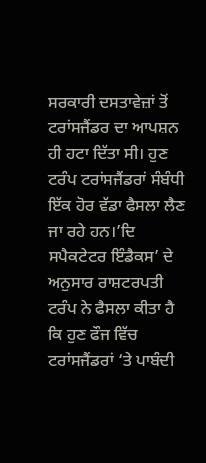ਸਰਕਾਰੀ ਦਸਤਾਵੇਜ਼ਾਂ ਤੋਂ ਟਰਾਂਸਜੈਂਡਰ ਦਾ ਆਪਸ਼ਨ ਹੀ ਹਟਾ ਦਿੱਤਾ ਸੀ। ਹੁਣ ਟਰੰਪ ਟਰਾਂਸਜੈਂਡਰਾਂ ਸੰਬੰਧੀ ਇੱਕ ਹੋਰ ਵੱਡਾ ਫੈਸਲਾ ਲੈਣ ਜਾ ਰਹੇ ਹਨ।’ਦਿ ਸਪੈਕਟੇਟਰ ਇੰਡੈਕਸ’ ਦੇ ਅਨੁਸਾਰ ਰਾਸ਼ਟਰਪਤੀ ਟਰੰਪ ਨੇ ਫੈਸਲਾ ਕੀਤਾ ਹੈ ਕਿ ਹੁਣ ਫੌਜ ਵਿੱਚ ਟਰਾਂਸਜੈਂਡਰਾਂ ‘ਤੇ ਪਾਬੰਦੀ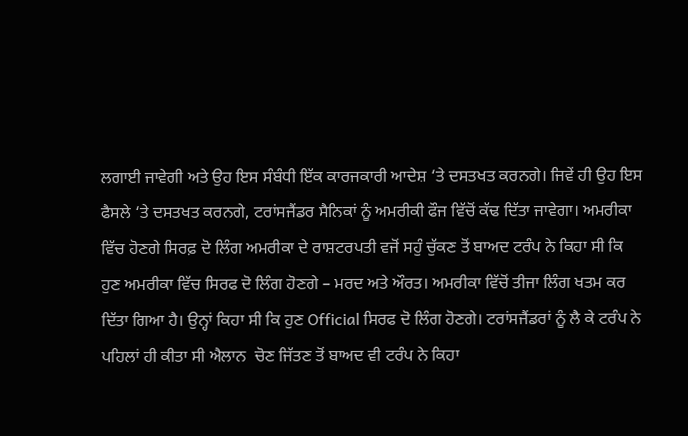ਲਗਾਈ ਜਾਵੇਗੀ ਅਤੇ ਉਹ ਇਸ ਸੰਬੰਧੀ ਇੱਕ ਕਾਰਜਕਾਰੀ ਆਦੇਸ਼ ‘ਤੇ ਦਸਤਖਤ ਕਰਨਗੇ। ਜਿਵੇਂ ਹੀ ਉਹ ਇਸ ਫੈਸਲੇ ‘ਤੇ ਦਸਤਖਤ ਕਰਨਗੇ, ਟਰਾਂਸਜੈਂਡਰ ਸੈਨਿਕਾਂ ਨੂੰ ਅਮਰੀਕੀ ਫੌਜ ਵਿੱਚੋਂ ਕੱਢ ਦਿੱਤਾ ਜਾਵੇਗਾ। ਅਮਰੀਕਾ ਵਿੱਚ ਹੋਣਗੇ ਸਿਰਫ਼ ਦੋ ਲਿੰਗ ਅਮਰੀਕਾ ਦੇ ਰਾਸ਼ਟਰਪਤੀ ਵਜੋਂ ਸਹੁੰ ਚੁੱਕਣ ਤੋਂ ਬਾਅਦ ਟਰੰਪ ਨੇ ਕਿਹਾ ਸੀ ਕਿ ਹੁਣ ਅਮਰੀਕਾ ਵਿੱਚ ਸਿਰਫ ਦੋ ਲਿੰਗ ਹੋਣਗੇ – ਮਰਦ ਅਤੇ ਔਰਤ। ਅਮਰੀਕਾ ਵਿੱਚੋਂ ਤੀਜਾ ਲਿੰਗ ਖਤਮ ਕਰ ਦਿੱਤਾ ਗਿਆ ਹੈ। ਉਨ੍ਹਾਂ ਕਿਹਾ ਸੀ ਕਿ ਹੁਣ Official ਸਿਰਫ ਦੋ ਲਿੰਗ ਹੋਣਗੇ। ਟਰਾਂਸਜੈਂਡਰਾਂ ਨੂੰ ਲੈ ਕੇ ਟਰੰਪ ਨੇ ਪਹਿਲਾਂ ਹੀ ਕੀਤਾ ਸੀ ਐਲਾਨ  ਚੋਣ ਜਿੱਤਣ ਤੋਂ ਬਾਅਦ ਵੀ ਟਰੰਪ ਨੇ ਕਿਹਾ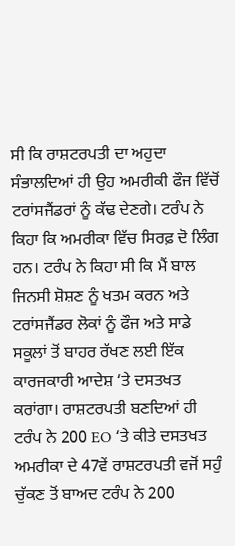ਸੀ ਕਿ ਰਾਸ਼ਟਰਪਤੀ ਦਾ ਅਹੁਦਾ ਸੰਭਾਲਦਿਆਂ ਹੀ ਉਹ ਅਮਰੀਕੀ ਫੌਜ ਵਿੱਚੋਂ ਟਰਾਂਸਜੈਂਡਰਾਂ ਨੂੰ ਕੱਢ ਦੇਣਗੇ। ਟਰੰਪ ਨੇ ਕਿਹਾ ਕਿ ਅਮਰੀਕਾ ਵਿੱਚ ਸਿਰਫ਼ ਦੋ ਲਿੰਗ ਹਨ। ਟਰੰਪ ਨੇ ਕਿਹਾ ਸੀ ਕਿ ਮੈਂ ਬਾਲ ਜਿਨਸੀ ਸ਼ੋਸ਼ਣ ਨੂੰ ਖਤਮ ਕਰਨ ਅਤੇ ਟਰਾਂਸਜੈਂਡਰ ਲੋਕਾਂ ਨੂੰ ਫੌਜ ਅਤੇ ਸਾਡੇ ਸਕੂਲਾਂ ਤੋਂ ਬਾਹਰ ਰੱਖਣ ਲਈ ਇੱਕ ਕਾਰਜਕਾਰੀ ਆਦੇਸ਼ ‘ਤੇ ਦਸਤਖਤ ਕਰਾਂਗਾ। ਰਾਸ਼ਟਰਪਤੀ ਬਣਦਿਆਂ ਹੀ ਟਰੰਪ ਨੇ 200 EO ‘ਤੇ ਕੀਤੇ ਦਸਤਖਤ  ਅਮਰੀਕਾ ਦੇ 47ਵੇਂ ਰਾਸ਼ਟਰਪਤੀ ਵਜੋਂ ਸਹੁੰ ਚੁੱਕਣ ਤੋਂ ਬਾਅਦ ਟਰੰਪ ਨੇ 200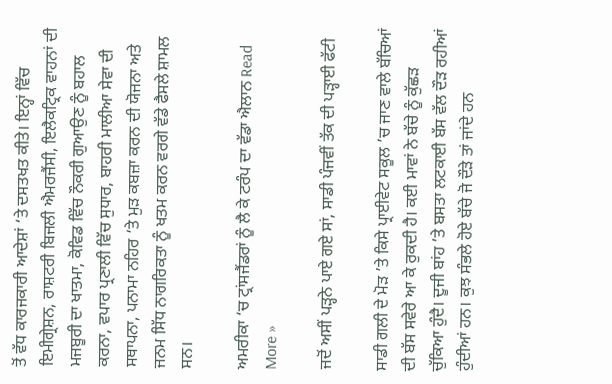ਤੋਂ ਵੱਧ ਕਾਰਜਕਾਰੀ ਆਦੇਸ਼ਾਂ ‘ਤੇ ਦਸਤਖਤ ਕੀਤੇ। ਇਨ੍ਹਾਂ ਵਿੱਚ ਇਮੀਗ੍ਰੇਸ਼ਨ, ਰਾਸ਼ਟਰੀ ਬਿਜਲੀ ਐਮਰਜੈਂਸੀ, ਇਲੈਕਟ੍ਰਿਕ ਵਾਹਨਾਂ ਦੀ ਮਜਬੂਰੀ ਦਾ ਖਾਤਮਾ, ਕੋਵਿਡ ਵਿੱਚ ਨੌਕਰੀ ਗੁਆਉਣ ਨੂੰ ਬਹਾਲ ਕਰਨਾ, ਵਪਾਰ ਪ੍ਰਣਾਲੀ ਵਿੱਚ ਸੁਧਾਰ, ਬਾਹਰੀ ਮਾਲੀਆ ਸੇਵਾ ਦੀ ਸਥਾਪਨਾ, ਪਨਾਮਾ ਨਹਿਰ ‘ਤੇ ਮੁੜ ਕਬਜ਼ਾ ਕਰਨ ਦੀ ਯੋਜਨਾ ਅਤੇ ਜਨਮ ਸਿੱਧ ਨਾਗਰਿਕਤਾ ਨੂੰ ਖਤਮ ਕਰਨ ਵਰਗੇ ਵੱਡੇ ਫੈਸਲੇ ਸ਼ਾਮਲ ਸਨ।

ਅਮਰੀਕਾ ‘ਚ ਟ੍ਰਾਂਸਜੈਂਡਰਾਂ ਨੂੰ ਲੈ ਕੇ ਟਰੰਪ ਦਾ ਵੱਡਾ ਐਲਾਨ Read More »

ਜਦੋਂ ਅਸੀਂ ਪੜ੍ਹਨੇ ਪਾਏ ਗਏ ਸਾਂ, ਸਾਡੀ ਪੰਜਵੀਂ ਤੱਕ ਦੀ ਪੜ੍ਹਾਈ ਫੱਟੀ

ਸਾਡੀ ਗਲੀ ਦੇ ਮੋੜ ’ਤੇ ਕਿਸੇ ਪ੍ਰਾਈਵੇਟ ਸਕੂਲ ’ਚ ਜਾਣ ਵਾਲੇ ਬੱਚਿਆਂ ਦੀ ਬੱਸ ਸਵੇਰੇ ਆ ਕੇ ਰੁਕਦੀ ਹੈ। ਕਈ ਮਾਵਾਂ ਨੇ ਬੱਚੇ ਨੂੰ ਕੁੱਛੜ ਚੁੱਕਿਆ ਹੁੰਦੈ। ਦੂਜੀ ਬਾਂਹ ’ਤੇ ਬਸਤਾ ਲਟਕਾਈ ਬੱਸ ਵੱਲ ਦੌੜ ਰਹੀਆਂ ਹੁੰਦੀਆਂ ਹਨ। ਕੁਝ ਸੰਭਲੇ ਹੋਏ ਬੱਚੇ ਜੋ ਦੌੜੇ ਤਾਂ ਜਾਂਦੇ ਹਨ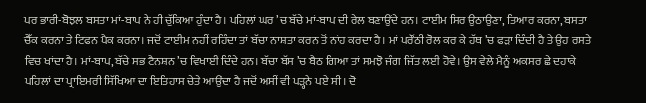ਪਰ ਭਾਰੀ-ਬੋਝਲ ਬਸਤਾ ਮਾਂ-ਬਾਪ ਨੇ ਹੀ ਚੁੱਕਿਆ ਹੁੰਦਾ ਹੈ। ਪਹਿਲਾਂ ਘਰ ’ਚ ਬੱਚੇ ਮਾਂ-ਬਾਪ ਦੀ ਰੇਲ ਬਣਾਉਂਦੇ ਹਨ। ਟਾਈਮ ਸਿਰ ਉਠਾਉਣਾ, ਤਿਆਰ ਕਰਨਾ, ਬਸਤਾ ਚੈੱਕ ਕਰਨਾ ਤੇ ਟਿਫਨ ਪੈਕ ਕਰਨਾ। ਜਦੋਂ ਟਾਈਮ ਨਹੀਂ ਰਹਿੰਦਾ ਤਾਂ ਬੱਚਾ ਨਾਸ਼ਤਾ ਕਰਨ ਤੋਂ ਨਾਂਹ ਕਰਦਾ ਹੈ। ਮਾਂ ਪਰੌਂਠੀ ਰੋਲ ਕਰ ਕੇ ਹੱਥ ’ਚ ਫੜਾ ਦਿੰਦੀ ਹੈ ਤੇ ਉਹ ਰਸਤੇ ਵਿਚ ਖਾਂਦਾ ਹੈ। ਮਾਂ-ਬਾਪ, ਬੱਚੇ ਸਭ ਟੈਨਸ਼ਨ ’ਚ ਵਿਖਾਈ ਦਿੰਦੇ ਹਨ। ਬੱਚਾ ਬੱਸ ’ਚ ਬੈਠ ਗਿਆ ਤਾਂ ਸਮਝੋ ਜੰਗ ਜਿੱਤ ਲਈ ਹੋਵੇ। ਉਸ ਵੇਲੇ ਮੈਨੂੰ ਅਕਸਰ ਛੇ ਦਹਾਕੇ ਪਹਿਲਾਂ ਦਾ ਪ੍ਰਾਇਮਰੀ ਸਿੱਖਿਆ ਦਾ ਇਤਿਹਾਸ ਚੇਤੇ ਆਉਂਦਾ ਹੈ ਜਦੋਂ ਅਸੀਂ ਵੀ ਪੜ੍ਹਨੇ ਪਏ ਸੀ। ਦੋ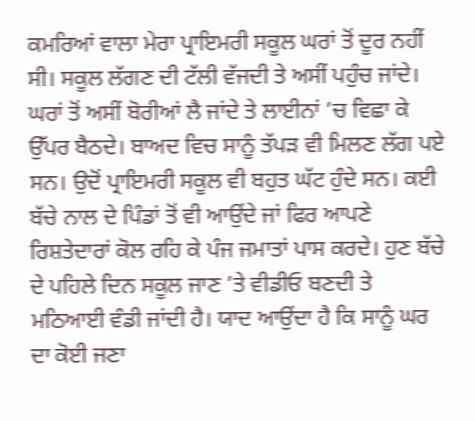ਕਮਰਿਆਂ ਵਾਲਾ ਮੇਰਾ ਪ੍ਰਾਇਮਰੀ ਸਕੂਲ ਘਰਾਂ ਤੋਂ ਦੂਰ ਨਹੀਂ ਸੀ। ਸਕੂਲ ਲੱਗਣ ਦੀ ਟੱਲੀ ਵੱਜਦੀ ਤੇ ਅਸੀਂ ਪਹੁੰਚ ਜਾਂਦੇ। ਘਰਾਂ ਤੋਂ ਅਸੀਂ ਬੋਰੀਆਂ ਲੈ ਜਾਂਦੇ ਤੇ ਲਾਈਨਾਂ ’ਚ ਵਿਛਾ ਕੇ ਉੱਪਰ ਬੈਠਦੇ। ਬਾਅਦ ਵਿਚ ਸਾਨੂੰ ਤੱਪੜ ਵੀ ਮਿਲਣ ਲੱਗ ਪਏ ਸਨ। ਉਦੋਂ ਪ੍ਰਾਇਮਰੀ ਸਕੂਲ ਵੀ ਬਹੁਤ ਘੱਟ ਹੁੰਦੇ ਸਨ। ਕਈ ਬੱਚੇ ਨਾਲ ਦੇ ਪਿੰਡਾਂ ਤੋਂ ਵੀ ਆਉਂਦੇ ਜਾਂ ਫਿਰ ਆਪਣੇ ਰਿਸ਼ਤੇਦਾਰਾਂ ਕੋਲ ਰਹਿ ਕੇ ਪੰਜ ਜਮਾਤਾਂ ਪਾਸ ਕਰਦੇ। ਹੁਣ ਬੱਚੇ ਦੇ ਪਹਿਲੇ ਦਿਨ ਸਕੂਲ ਜਾਣ ’ਤੇ ਵੀਡੀਓ ਬਣਦੀ ਤੇ ਮਠਿਆਈ ਵੰਡੀ ਜਾਂਦੀ ਹੈ। ਯਾਦ ਆਉਂਦਾ ਹੈ ਕਿ ਸਾਨੂੰ ਘਰ ਦਾ ਕੋਈ ਜਣਾ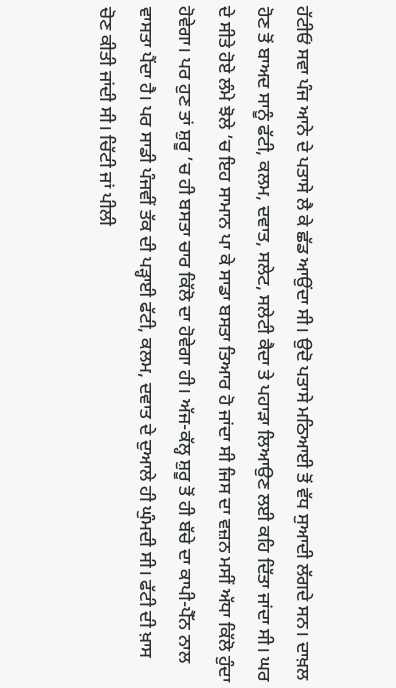ਹੱਟੀਓਂ ਸਵਾ ਪੰਜ ਆਨੇ ਦੇ ਪਤਾਸੇ ਲੈ ਕੇ ਛੱਡ ਆਉਂਦਾ ਸੀ। ਉਦੋ ਪਤਾਸੇ ਮਠਿਆਈ ਤੋਂ ਵੱਧ ਸੁਆਦੀ ਲੱਗਦੇ ਸਨ। ਦਾਖ਼ਲ ਹੋਣ ਤੋਂ ਬਾਅਦ ਸਾਨੂੰ ਫੱਟੀ, ਕਲਮ, ਦਵਾਤ, ਸਲੇਟ, ਸਲੇਟੀ ਕੈਦਾ ਤੇ ਪਹਾੜਾ ਲਿਆਉਣ ਲਈ ਕਹਿ ਦਿੱਤਾ ਜਾਂਦਾ ਸੀ। ਘਰ ਦੇ ਸੀਤੇ ਹੋਏ ਲੰਮੇ ਝੋਲੇ ’ਚ ਇਹ ਸਾਮਾਨ ਪਾ ਕੇ ਸਾਡਾ ਬਸਤਾ ਤਿਆਰ ਹੋ ਜਾਂਦਾ ਸੀ ਜਿਸ ਦਾ ਵਜ਼ਨ ਮਸੀਂ ਅੱਧਾ ਕਿੱਲੋ ਹੁੰਦਾ ਹੋਵੇਗਾ। ਪਰ ਹੁਣ ਤਾਂ ਸ਼ੁਰੂ ’ਚ ਹੀ ਬਸਤਾ ਚਾਰ ਕਿੱਲੋ ਦਾ ਹੋਵੇਗਾ ਹੀ। ਅੱਜ-ਕੱਲ੍ਹ ਸ਼ੁਰੂ ਤੋਂ ਹੀ ਬੱਚੇ ਦਾ ਕਾਪੀ-ਪੈੱਨ ਨਾਲ ਵਾਸਤਾ ਪੈਂਦਾ ਹੈ। ਪਰ ਸਾਡੀ ਪੰਜਵੀਂ ਤੱਕ ਦੀ ਪੜ੍ਹਾਈ ਫੱਟੀ, ਕਲਮ, ਦਵਾਤ ਦੇ ਦੁਆਲੇ ਹੀ ਘੁੰਮਦੀ ਸੀ। ਫੱਟੀ ਦੀ ਖ਼ਾਸ ਚੋਣ ਕੀਤੀ ਜਾਂਦੀ ਸੀ। ਚਿੱਟੀ ਜਾਂ ਪੀਲੀ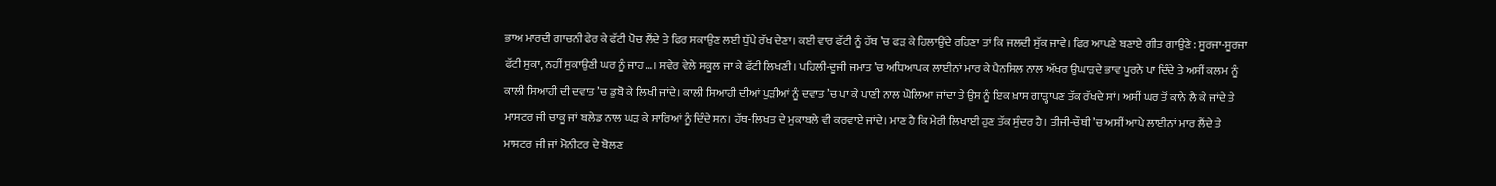ਭਾਅ ਮਾਰਦੀ ਗਾਚਨੀ ਫੇਰ ਕੇ ਫੱਟੀ ਪੋਚ ਲੈਂਦੇ ਤੇ ਫਿਰ ਸਕਾਉਣ ਲਈ ਧੁੱਪੇ ਰੱਖ ਦੇਣਾ। ਕਈ ਵਾਰ ਫੱਟੀ ਨੂੰ ਹੱਥ ’ਚ ਫੜ ਕੇ ਹਿਲਾਉਂਦੇ ਰਹਿਣਾ ਤਾਂ ਕਿ ਜਲਦੀ ਸੁੱਕ ਜਾਵੇ। ਫਿਰ ਆਪਣੇ ਬਣਾਏ ਗੀਤ ਗਾਉਣੇ : ਸੂਰਜਾ-ਸੂਰਜਾ ਫੱਟੀ ਸੁਕਾ, ਨਹੀਂ ਸੁਕਾਉਣੀ ਘਰ ਨੂੰ ਜਾਹ…। ਸਵੇਰ ਵੇਲੇ ਸਕੂਲ ਜਾ ਕੇ ਫੱਟੀ ਲਿਖਣੀ। ਪਹਿਲੀ-ਦੂਜੀ ਜਮਾਤ ’ਚ ਅਧਿਆਪਕ ਲਾਈਨਾਂ ਮਾਰ ਕੇ ਪੈਨਸਿਲ ਨਾਲ ਅੱਖਰ ਉਘਾੜਦੇ ਭਾਵ ਪੂਰਨੇ ਪਾ ਦਿੰਦੇ ਤੇ ਅਸੀਂ ਕਲਮ ਨੂੰ ਕਾਲੀ ਸਿਆਹੀ ਦੀ ਦਵਾਤ ’ਚ ਡੁਬੋ ਕੇ ਲਿਖੀ ਜਾਂਦੇ। ਕਾਲੀ ਸਿਆਹੀ ਦੀਆਂ ਪੁੜੀਆਂ ਨੂੰ ਦਵਾਤ ’ਚ ਪਾ ਕੇ ਪਾਣੀ ਨਾਲ ਘੋਲਿਆ ਜਾਂਦਾ ਤੇ ਉਸ ਨੂੰ ਇਕ ਖ਼ਾਸ ਗਾੜ੍ਹਾਪਣ ਤੱਕ ਰੱਖਦੇ ਸਾਂ। ਅਸੀਂ ਘਰ ਤੋਂ ਕਾਨੇ ਲੈ ਕੇ ਜਾਂਦੇ ਤੇ ਮਾਸਟਰ ਜੀ ਚਾਕੂ ਜਾਂ ਬਲੇਡ ਨਾਲ ਘੜ ਕੇ ਸਾਰਿਆਂ ਨੂੰ ਦਿੰਦੇ ਸਨ। ਹੱਥ-ਲਿਖਤ ਦੇ ਮੁਕਾਬਲੇ ਵੀ ਕਰਵਾਏ ਜਾਂਦੇ। ਮਾਣ ਹੈ ਕਿ ਮੇਰੀ ਲਿਖਾਈ ਹੁਣ ਤੱਕ ਸੁੰਦਰ ਹੈ। ਤੀਜੀ-ਚੌਥੀ ’ਚ ਅਸੀਂ ਆਪੇ ਲਾਈਨਾਂ ਮਾਰ ਲੈਂਦੇ ਤੇ ਮਾਸਟਰ ਜੀ ਜਾਂ ਮੋਨੀਟਰ ਦੇ ਬੋਲਣ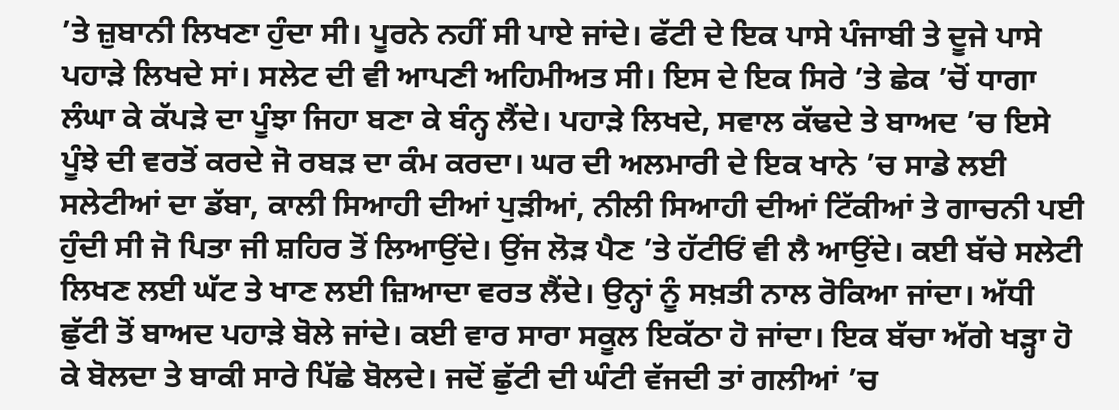’ਤੇ ਜ਼ੁਬਾਨੀ ਲਿਖਣਾ ਹੁੰਦਾ ਸੀ। ਪੂਰਨੇ ਨਹੀਂ ਸੀ ਪਾਏ ਜਾਂਦੇ। ਫੱਟੀ ਦੇ ਇਕ ਪਾਸੇ ਪੰਜਾਬੀ ਤੇ ਦੂਜੇ ਪਾਸੇ ਪਹਾੜੇ ਲਿਖਦੇ ਸਾਂ। ਸਲੇਟ ਦੀ ਵੀ ਆਪਣੀ ਅਹਿਮੀਅਤ ਸੀ। ਇਸ ਦੇ ਇਕ ਸਿਰੇ ’ਤੇ ਛੇਕ ’ਚੋਂ ਧਾਗਾ ਲੰਘਾ ਕੇ ਕੱਪੜੇ ਦਾ ਪੂੰਝਾ ਜਿਹਾ ਬਣਾ ਕੇ ਬੰਨ੍ਹ ਲੈਂਦੇ। ਪਹਾੜੇ ਲਿਖਦੇ, ਸਵਾਲ ਕੱਢਦੇ ਤੇ ਬਾਅਦ ’ਚ ਇਸੇ ਪੂੰਝੇ ਦੀ ਵਰਤੋਂ ਕਰਦੇ ਜੋ ਰਬੜ ਦਾ ਕੰਮ ਕਰਦਾ। ਘਰ ਦੀ ਅਲਮਾਰੀ ਦੇ ਇਕ ਖਾਨੇ ’ਚ ਸਾਡੇ ਲਈ ਸਲੇਟੀਆਂ ਦਾ ਡੱਬਾ, ਕਾਲੀ ਸਿਆਹੀ ਦੀਆਂ ਪੁੜੀਆਂ, ਨੀਲੀ ਸਿਆਹੀ ਦੀਆਂ ਟਿੱਕੀਆਂ ਤੇ ਗਾਚਨੀ ਪਈ ਹੁੰਦੀ ਸੀ ਜੋ ਪਿਤਾ ਜੀ ਸ਼ਹਿਰ ਤੋਂ ਲਿਆਉਂਦੇ। ਉਂਜ ਲੋੜ ਪੈਣ ’ਤੇ ਹੱਟੀਓਂ ਵੀ ਲੈ ਆਉਂਦੇ। ਕਈ ਬੱਚੇ ਸਲੇਟੀ ਲਿਖਣ ਲਈ ਘੱਟ ਤੇ ਖਾਣ ਲਈ ਜ਼ਿਆਦਾ ਵਰਤ ਲੈਂਦੇ। ਉਨ੍ਹਾਂ ਨੂੰ ਸਖ਼ਤੀ ਨਾਲ ਰੋਕਿਆ ਜਾਂਦਾ। ਅੱਧੀ ਛੁੱਟੀ ਤੋਂ ਬਾਅਦ ਪਹਾੜੇ ਬੋਲੇ ਜਾਂਦੇ। ਕਈ ਵਾਰ ਸਾਰਾ ਸਕੂਲ ਇਕੱਠਾ ਹੋ ਜਾਂਦਾ। ਇਕ ਬੱਚਾ ਅੱਗੇ ਖੜ੍ਹਾ ਹੋ ਕੇ ਬੋਲਦਾ ਤੇ ਬਾਕੀ ਸਾਰੇ ਪਿੱਛੇ ਬੋਲਦੇ। ਜਦੋਂ ਛੁੱਟੀ ਦੀ ਘੰਟੀ ਵੱਜਦੀ ਤਾਂ ਗਲੀਆਂ ’ਚ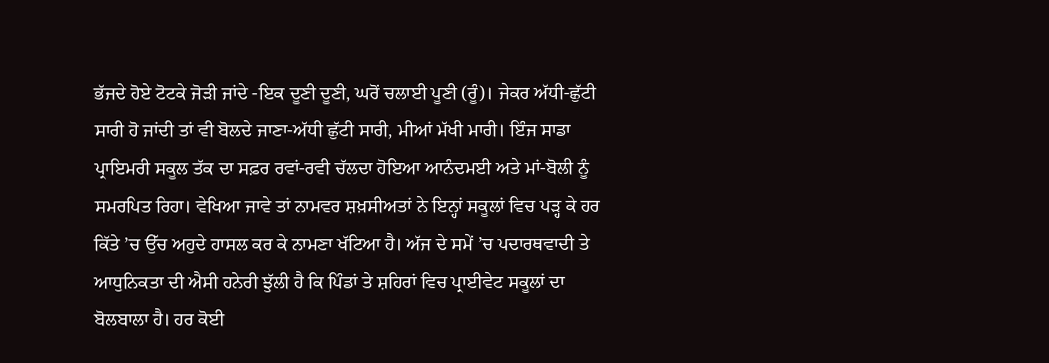ਭੱਜਦੇ ਹੋਏ ਟੋਟਕੇ ਜੋੜੀ ਜਾਂਦੇ -ਇਕ ਦੂਣੀ ਦੂਣੀ, ਘਰੋਂ ਚਲਾਈ ਪੂਣੀ (ਰੂੰ)। ਜੇਕਰ ਅੱਧੀ-ਛੁੱਟੀ ਸਾਰੀ ਹੋ ਜਾਂਦੀ ਤਾਂ ਵੀ ਬੋਲਦੇ ਜਾਣਾ-ਅੱਧੀ ਛੁੱਟੀ ਸਾਰੀ, ਮੀਆਂ ਮੱਖੀ ਮਾਰੀ। ਇੰਜ ਸਾਡਾ ਪ੍ਰਾਇਮਰੀ ਸਕੂਲ ਤੱਕ ਦਾ ਸਫ਼ਰ ਰਵਾਂ-ਰਵੀ ਚੱਲਦਾ ਹੋਇਆ ਆਨੰਦਮਈ ਅਤੇ ਮਾਂ-ਬੋਲੀ ਨੂੰ ਸਮਰਪਿਤ ਰਿਹਾ। ਵੇਖਿਆ ਜਾਵੇ ਤਾਂ ਨਾਮਵਰ ਸ਼ਖ਼ਸੀਅਤਾਂ ਨੇ ਇਨ੍ਹਾਂ ਸਕੂਲਾਂ ਵਿਚ ਪੜ੍ਹ ਕੇ ਹਰ ਕਿੱਤੇ ’ਚ ਉੱਚ ਅਹੁਦੇ ਹਾਸਲ ਕਰ ਕੇ ਨਾਮਣਾ ਖੱਟਿਆ ਹੈ। ਅੱਜ ਦੇ ਸਮੇਂ ’ਚ ਪਦਾਰਥਵਾਦੀ ਤੇ ਆਧੁਨਿਕਤਾ ਦੀ ਐਸੀ ਹਨੇਰੀ ਝੁੱਲੀ ਹੈ ਕਿ ਪਿੰਡਾਂ ਤੇ ਸ਼ਹਿਰਾਂ ਵਿਚ ਪ੍ਰਾਈਵੇਟ ਸਕੂਲਾਂ ਦਾ ਬੋਲਬਾਲਾ ਹੈ। ਹਰ ਕੋਈ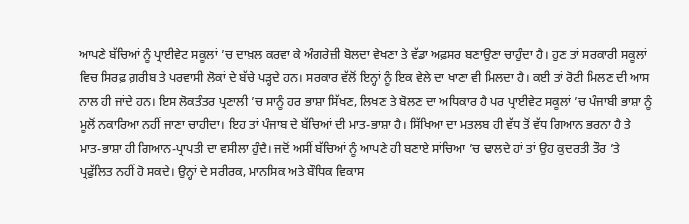ਆਪਣੇ ਬੱਚਿਆਂ ਨੂੰ ਪ੍ਰਾਈਵੇਟ ਸਕੂਲਾਂ ’ਚ ਦਾਖ਼ਲ ਕਰਵਾ ਕੇ ਅੰਗਰੇਜ਼ੀ ਬੋਲਦਾ ਵੇਖਣਾ ਤੇ ਵੱਡਾ ਅਫ਼ਸਰ ਬਣਾਉਣਾ ਚਾਹੁੰਦਾ ਹੈ। ਹੁਣ ਤਾਂ ਸਰਕਾਰੀ ਸਕੂਲਾਂ ਵਿਚ ਸਿਰਫ਼ ਗ਼ਰੀਬ ਤੇ ਪਰਵਾਸੀ ਲੋਕਾਂ ਦੇ ਬੱਚੇ ਪੜ੍ਹਦੇ ਹਨ। ਸਰਕਾਰ ਵੱਲੋਂ ਇਨ੍ਹਾਂ ਨੂੰ ਇਕ ਵੇਲੇ ਦਾ ਖਾਣਾ ਵੀ ਮਿਲਦਾ ਹੈ। ਕਈ ਤਾਂ ਰੋਟੀ ਮਿਲਣ ਦੀ ਆਸ ਨਾਲ ਹੀ ਜਾਂਦੇ ਹਨ। ਇਸ ਲੋਕਤੰਤਰ ਪ੍ਰਣਾਲੀ ’ਚ ਸਾਨੂੰ ਹਰ ਭਾਸ਼ਾ ਸਿੱਖਣ, ਲਿਖਣ ਤੇ ਬੋਲਣ ਦਾ ਅਧਿਕਾਰ ਹੈ ਪਰ ਪ੍ਰਾਈਵੇਟ ਸਕੂਲਾਂ ’ਚ ਪੰਜਾਬੀ ਭਾਸ਼ਾ ਨੂੰ ਮੂਲੋਂ ਨਕਾਰਿਆ ਨਹੀਂ ਜਾਣਾ ਚਾਹੀਦਾ। ਇਹ ਤਾਂ ਪੰਜਾਬ ਦੇ ਬੱਚਿਆਂ ਦੀ ਮਾਤ-ਭਾਸ਼ਾ ਹੈ। ਸਿੱਖਿਆ ਦਾ ਮਤਲਬ ਹੀ ਵੱਧ ਤੋਂ ਵੱਧ ਗਿਆਨ ਭਰਨਾ ਹੈ ਤੇ ਮਾਤ-ਭਾਸ਼ਾ ਹੀ ਗਿਆਨ-ਪ੍ਰਾਪਤੀ ਦਾ ਵਸੀਲਾ ਹੁੰਦੈ। ਜਦੋਂ ਅਸੀਂ ਬੱਚਿਆਂ ਨੂੰ ਆਪਣੇ ਹੀ ਬਣਾਏ ਸਾਂਚਿਆ ’ਚ ਢਾਲਦੇ ਹਾਂ ਤਾਂ ਉਹ ਕੁਦਰਤੀ ਤੌਰ ’ਤੇ ਪ੍ਰਫੁੱਲਿਤ ਨਹੀਂ ਹੋ ਸਕਦੇ। ਉਨ੍ਹਾਂ ਦੇ ਸਰੀਰਕ, ਮਾਨਸਿਕ ਅਤੇ ਬੌਧਿਕ ਵਿਕਾਸ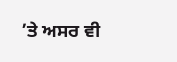’ਤੇ ਅਸਰ ਵੀ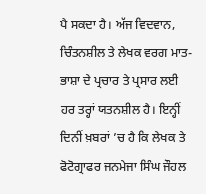ਪੈ ਸਕਦਾ ਹੈ। ਅੱਜ ਵਿਦਵਾਨ, ਚਿੰਤਨਸ਼ੀਲ ਤੇ ਲੇਖਕ ਵਰਗ ਮਾਤ-ਭਾਸ਼ਾ ਦੇ ਪ੍ਰਚਾਰ ਤੇ ਪ੍ਰਸਾਰ ਲਈ ਹਰ ਤਰ੍ਹਾਂ ਯਤਨਸ਼ੀਲ ਹੈ। ਇਨ੍ਹੀਂ ਦਿਨੀਂ ਖ਼ਬਰਾਂ ’ਚ ਹੈ ਕਿ ਲੇਖਕ ਤੇ ਫੋਟੋਗ੍ਰਾਫਰ ਜਨਮੇਜਾ ਸਿੰਘ ਜੌਹਲ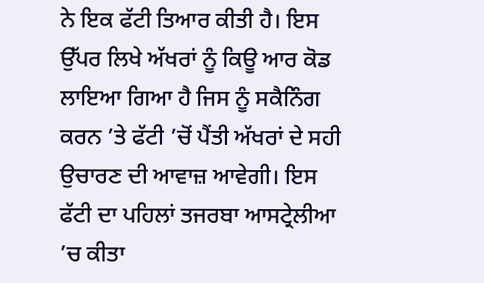ਨੇ ਇਕ ਫੱਟੀ ਤਿਆਰ ਕੀਤੀ ਹੈ। ਇਸ ਉੱਪਰ ਲਿਖੇ ਅੱਖਰਾਂ ਨੂੰ ਕਿਊ ਆਰ ਕੋਡ ਲਾਇਆ ਗਿਆ ਹੈ ਜਿਸ ਨੂੰ ਸਕੈਨਿੰਗ ਕਰਨ ’ਤੇ ਫੱਟੀ ’ਚੋਂ ਪੈਂਤੀ ਅੱਖਰਾਂ ਦੇ ਸਹੀ ਉਚਾਰਣ ਦੀ ਆਵਾਜ਼ ਆਵੇਗੀ। ਇਸ ਫੱਟੀ ਦਾ ਪਹਿਲਾਂ ਤਜਰਬਾ ਆਸਟ੍ਰੇਲੀਆ ’ਚ ਕੀਤਾ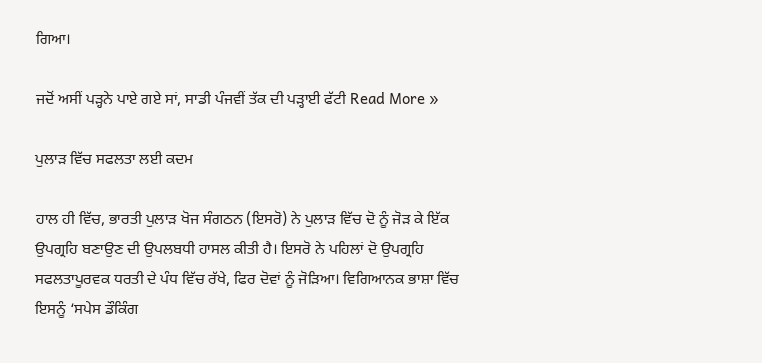ਗਿਆ।

ਜਦੋਂ ਅਸੀਂ ਪੜ੍ਹਨੇ ਪਾਏ ਗਏ ਸਾਂ, ਸਾਡੀ ਪੰਜਵੀਂ ਤੱਕ ਦੀ ਪੜ੍ਹਾਈ ਫੱਟੀ Read More »

ਪੁਲਾੜ ਵਿੱਚ ਸਫਲਤਾ ਲਈ ਕਦਮ

ਹਾਲ ਹੀ ਵਿੱਚ, ਭਾਰਤੀ ਪੁਲਾੜ ਖੋਜ ਸੰਗਠਨ (ਇਸਰੋ) ਨੇ ਪੁਲਾੜ ਵਿੱਚ ਦੋ ਨੂੰ ਜੋੜ ਕੇ ਇੱਕ ਉਪਗ੍ਰਹਿ ਬਣਾਉਣ ਦੀ ਉਪਲਬਧੀ ਹਾਸਲ ਕੀਤੀ ਹੈ। ਇਸਰੋ ਨੇ ਪਹਿਲਾਂ ਦੋ ਉਪਗ੍ਰਹਿ ਸਫਲਤਾਪੂਰਵਕ ਧਰਤੀ ਦੇ ਪੰਧ ਵਿੱਚ ਰੱਖੇ, ਫਿਰ ਦੋਵਾਂ ਨੂੰ ਜੋੜਿਆ। ਵਿਗਿਆਨਕ ਭਾਸ਼ਾ ਵਿੱਚ ਇਸਨੂੰ ‘ਸਪੇਸ ਡੌਕਿੰਗ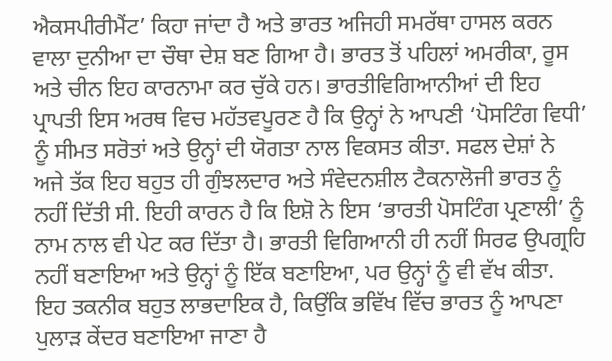ਐਕਸਪੀਰੀਮੈਂਟ’ ਕਿਹਾ ਜਾਂਦਾ ਹੈ ਅਤੇ ਭਾਰਤ ਅਜਿਹੀ ਸਮਰੱਥਾ ਹਾਸਲ ਕਰਨ ਵਾਲਾ ਦੁਨੀਆ ਦਾ ਚੌਥਾ ਦੇਸ਼ ਬਣ ਗਿਆ ਹੈ। ਭਾਰਤ ਤੋਂ ਪਹਿਲਾਂ ਅਮਰੀਕਾ, ਰੂਸ ਅਤੇ ਚੀਨ ਇਹ ਕਾਰਨਾਮਾ ਕਰ ਚੁੱਕੇ ਹਨ। ਭਾਰਤੀਵਿਗਿਆਨੀਆਂ ਦੀ ਇਹ ਪ੍ਰਾਪਤੀ ਇਸ ਅਰਥ ਵਿਚ ਮਹੱਤਵਪੂਰਣ ਹੈ ਕਿ ਉਨ੍ਹਾਂ ਨੇ ਆਪਣੀ ‘ਪੋਸਟਿੰਗ ਵਿਧੀ’ ਨੂੰ ਸੀਮਤ ਸਰੋਤਾਂ ਅਤੇ ਉਨ੍ਹਾਂ ਦੀ ਯੋਗਤਾ ਨਾਲ ਵਿਕਸਤ ਕੀਤਾ. ਸਫਲ ਦੇਸ਼ਾਂ ਨੇ ਅਜੇ ਤੱਕ ਇਹ ਬਹੁਤ ਹੀ ਗੁੰਝਲਦਾਰ ਅਤੇ ਸੰਵੇਦਨਸ਼ੀਲ ਟੈਕਨਾਲੋਜੀ ਭਾਰਤ ਨੂੰ ਨਹੀਂ ਦਿੱਤੀ ਸੀ. ਇਹੀ ਕਾਰਨ ਹੈ ਕਿ ਇਸ਼ੋ ਨੇ ਇਸ ‘ਭਾਰਤੀ ਪੋਸਟਿੰਗ ਪ੍ਰਣਾਲੀ’ ਨੂੰ ਨਾਮ ਨਾਲ ਵੀ ਪੇਟ ਕਰ ਦਿੱਤਾ ਹੈ। ਭਾਰਤੀ ਵਿਗਿਆਨੀ ਹੀ ਨਹੀਂ ਸਿਰਫ ਉਪਗ੍ਰਹਿ ਨਹੀਂ ਬਣਾਇਆ ਅਤੇ ਉਨ੍ਹਾਂ ਨੂੰ ਇੱਕ ਬਣਾਇਆ, ਪਰ ਉਨ੍ਹਾਂ ਨੂੰ ਵੀ ਵੱਖ ਕੀਤਾ. ਇਹ ਤਕਨੀਕ ਬਹੁਤ ਲਾਭਦਾਇਕ ਹੈ, ਕਿਉਂਕਿ ਭਵਿੱਖ ਵਿੱਚ ਭਾਰਤ ਨੂੰ ਆਪਣਾ ਪੁਲਾੜ ਕੇਂਦਰ ਬਣਾਇਆ ਜਾਣਾ ਹੈ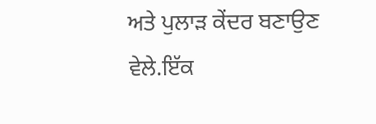ਅਤੇ ਪੁਲਾੜ ਕੇਂਦਰ ਬਣਾਉਣ ਵੇਲੇ.ਇੱਕ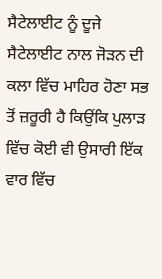ਸੈਟੇਲਾਈਟ ਨੂੰ ਦੂਜੇ ਸੈਟੇਲਾਈਟ ਨਾਲ ਜੋੜਨ ਦੀ ਕਲਾ ਵਿੱਚ ਮਾਹਿਰ ਹੋਣਾ ਸਭ ਤੋਂ ਜ਼ਰੂਰੀ ਹੈ ਕਿਉਂਕਿ ਪੁਲਾੜ ਵਿੱਚ ਕੋਈ ਵੀ ਉਸਾਰੀ ਇੱਕ ਵਾਰ ਵਿੱਚ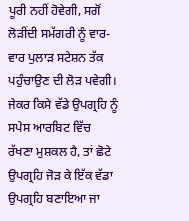ਪੂਰੀ ਨਹੀਂ ਹੋਵੇਗੀ, ਸਗੋਂ ਲੋੜੀਂਦੀ ਸਮੱਗਰੀ ਨੂੰ ਵਾਰ-ਵਾਰ ਪੁਲਾੜ ਸਟੇਸ਼ਨ ਤੱਕ ਪਹੁੰਚਾਉਣ ਦੀ ਲੋੜ ਪਵੇਗੀ। ਜੇਕਰ ਕਿਸੇ ਵੱਡੇ ਉਪਗ੍ਰਹਿ ਨੂੰ ਸਪੇਸ ਆਰਬਿਟ ਵਿੱਚ ਰੱਖਣਾ ਮੁਸ਼ਕਲ ਹੈ, ਤਾਂ ਛੋਟੇ ਉਪਗ੍ਰਹਿ ਜੋੜ ਕੇ ਇੱਕ ਵੱਡਾ ਉਪਗ੍ਰਹਿ ਬਣਾਇਆ ਜਾ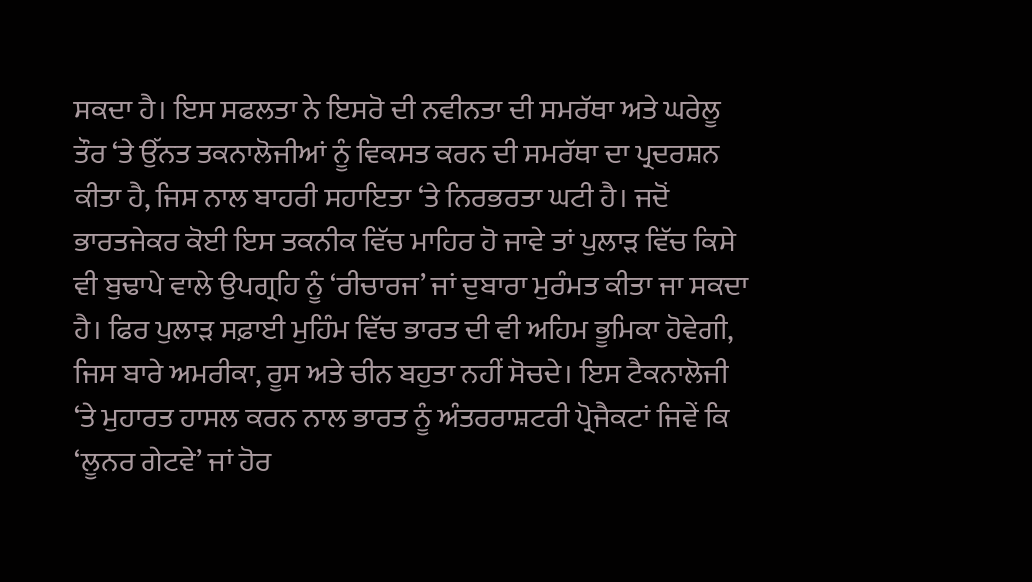ਸਕਦਾ ਹੈ। ਇਸ ਸਫਲਤਾ ਨੇ ਇਸਰੋ ਦੀ ਨਵੀਨਤਾ ਦੀ ਸਮਰੱਥਾ ਅਤੇ ਘਰੇਲੂ ਤੌਰ ‘ਤੇ ਉੱਨਤ ਤਕਨਾਲੋਜੀਆਂ ਨੂੰ ਵਿਕਸਤ ਕਰਨ ਦੀ ਸਮਰੱਥਾ ਦਾ ਪ੍ਰਦਰਸ਼ਨ ਕੀਤਾ ਹੈ, ਜਿਸ ਨਾਲ ਬਾਹਰੀ ਸਹਾਇਤਾ ‘ਤੇ ਨਿਰਭਰਤਾ ਘਟੀ ਹੈ। ਜਦੋਂ ਭਾਰਤਜੇਕਰ ਕੋਈ ਇਸ ਤਕਨੀਕ ਵਿੱਚ ਮਾਹਿਰ ਹੋ ਜਾਵੇ ਤਾਂ ਪੁਲਾੜ ਵਿੱਚ ਕਿਸੇ ਵੀ ਬੁਢਾਪੇ ਵਾਲੇ ਉਪਗ੍ਰਹਿ ਨੂੰ ‘ਰੀਚਾਰਜ’ ਜਾਂ ਦੁਬਾਰਾ ਮੁਰੰਮਤ ਕੀਤਾ ਜਾ ਸਕਦਾ ਹੈ। ਫਿਰ ਪੁਲਾੜ ਸਫ਼ਾਈ ਮੁਹਿੰਮ ਵਿੱਚ ਭਾਰਤ ਦੀ ਵੀ ਅਹਿਮ ਭੂਮਿਕਾ ਹੋਵੇਗੀ, ਜਿਸ ਬਾਰੇ ਅਮਰੀਕਾ, ਰੂਸ ਅਤੇ ਚੀਨ ਬਹੁਤਾ ਨਹੀਂ ਸੋਚਦੇ। ਇਸ ਟੈਕਨਾਲੋਜੀ ‘ਤੇ ਮੁਹਾਰਤ ਹਾਸਲ ਕਰਨ ਨਾਲ ਭਾਰਤ ਨੂੰ ਅੰਤਰਰਾਸ਼ਟਰੀ ਪ੍ਰੋਜੈਕਟਾਂ ਜਿਵੇਂ ਕਿ ‘ਲੂਨਰ ਗੇਟਵੇ’ ਜਾਂ ਹੋਰ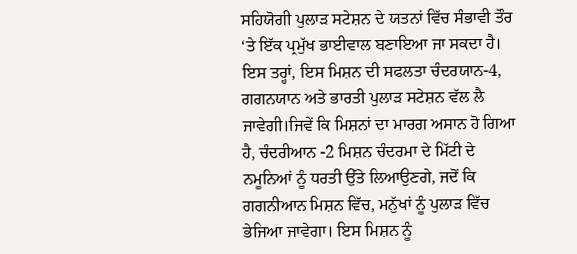ਸਹਿਯੋਗੀ ਪੁਲਾੜ ਸਟੇਸ਼ਨ ਦੇ ਯਤਨਾਂ ਵਿੱਚ ਸੰਭਾਵੀ ਤੌਰ ‘ਤੇ ਇੱਕ ਪ੍ਰਮੁੱਖ ਭਾਈਵਾਲ ਬਣਾਇਆ ਜਾ ਸਕਦਾ ਹੈ। ਇਸ ਤਰ੍ਹਾਂ, ਇਸ ਮਿਸ਼ਨ ਦੀ ਸਫਲਤਾ ਚੰਦਰਯਾਨ-4, ਗਗਨਯਾਨ ਅਤੇ ਭਾਰਤੀ ਪੁਲਾੜ ਸਟੇਸ਼ਨ ਵੱਲ ਲੈ ਜਾਵੇਗੀ।ਜਿਵੇਂ ਕਿ ਮਿਸ਼ਨਾਂ ਦਾ ਮਾਰਗ ਅਸਾਨ ਹੋ ਗਿਆ ਹੈ, ਚੰਦਰੀਆਨ -2 ਮਿਸ਼ਨ ਚੰਦਰਮਾ ਦੇ ਮਿੱਟੀ ਦੇ ਨਮੂਨਿਆਂ ਨੂੰ ਧਰਤੀ ਉੱਤੇ ਲਿਆਉਣਗੇ, ਜਦੋਂ ਕਿ ਗਗਨੀਆਨ ਮਿਸ਼ਨ ਵਿੱਚ, ਮਨੁੱਖਾਂ ਨੂੰ ਪੁਲਾੜ ਵਿੱਚ ਭੇਜਿਆ ਜਾਵੇਗਾ। ਇਸ ਮਿਸ਼ਨ ਨੂੰ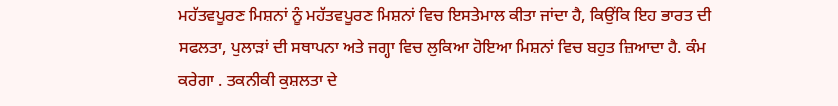ਮਹੱਤਵਪੂਰਣ ਮਿਸ਼ਨਾਂ ਨੂੰ ਮਹੱਤਵਪੂਰਣ ਮਿਸ਼ਨਾਂ ਵਿਚ ਇਸਤੇਮਾਲ ਕੀਤਾ ਜਾਂਦਾ ਹੈ, ਕਿਉਂਕਿ ਇਹ ਭਾਰਤ ਦੀ ਸਫਲਤਾ, ਪੁਲਾੜਾਂ ਦੀ ਸਥਾਪਨਾ ਅਤੇ ਜਗ੍ਹਾ ਵਿਚ ਲੁਕਿਆ ਹੋਇਆ ਮਿਸ਼ਨਾਂ ਵਿਚ ਬਹੁਤ ਜ਼ਿਆਦਾ ਹੈ. ਕੰਮ ਕਰੇਗਾ . ਤਕਨੀਕੀ ਕੁਸ਼ਲਤਾ ਦੇ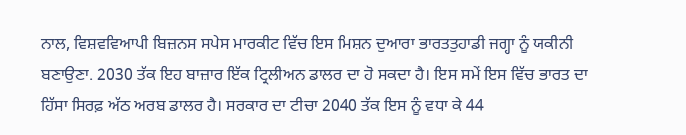ਨਾਲ, ਵਿਸ਼ਵਵਿਆਪੀ ਬਿਜ਼ਨਸ ਸਪੇਸ ਮਾਰਕੀਟ ਵਿੱਚ ਇਸ ਮਿਸ਼ਨ ਦੁਆਰਾ ਭਾਰਤਤੁਹਾਡੀ ਜਗ੍ਹਾ ਨੂੰ ਯਕੀਨੀ ਬਣਾਉਣਾ. 2030 ਤੱਕ ਇਹ ਬਾਜ਼ਾਰ ਇੱਕ ਟ੍ਰਿਲੀਅਨ ਡਾਲਰ ਦਾ ਹੋ ਸਕਦਾ ਹੈ। ਇਸ ਸਮੇਂ ਇਸ ਵਿੱਚ ਭਾਰਤ ਦਾ ਹਿੱਸਾ ਸਿਰਫ਼ ਅੱਠ ਅਰਬ ਡਾਲਰ ਹੈ। ਸਰਕਾਰ ਦਾ ਟੀਚਾ 2040 ਤੱਕ ਇਸ ਨੂੰ ਵਧਾ ਕੇ 44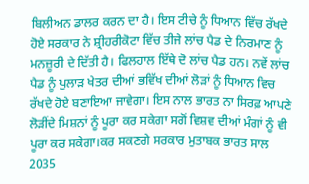ਬਿਲੀਅਨ ਡਾਲਰ ਕਰਨ ਦਾ ਹੈ। ਇਸ ਟੀਚੇ ਨੂੰ ਧਿਆਨ ਵਿੱਚ ਰੱਖਦੇ ਹੋਏ ਸਰਕਾਰ ਨੇ ਸ਼੍ਰੀਹਰੀਕੋਟਾ ਵਿੱਚ ਤੀਜੇ ਲਾਂਚ ਪੈਡ ਦੇ ਨਿਰਮਾਣ ਨੂੰ ਮਨਜ਼ੂਰੀ ਦੇ ਦਿੱਤੀ ਹੈ। ਫਿਲਹਾਲ ਇੱਥੇ ਦੋ ਲਾਂਚ ਪੈਡ ਹਨ। ਨਵੇਂ ਲਾਂਚ ਪੈਡ ਨੂੰ ਪੁਲਾੜ ਖੇਤਰ ਦੀਆਂ ਭਵਿੱਖ ਦੀਆਂ ਲੋੜਾਂ ਨੂੰ ਧਿਆਨ ਵਿਚ ਰੱਖਦੇ ਹੋਏ ਬਣਾਇਆ ਜਾਵੇਗਾ। ਇਸ ਨਾਲ ਭਾਰਤ ਨਾ ਸਿਰਫ਼ ਆਪਣੇ ਲੋੜੀਂਦੇ ਮਿਸ਼ਨਾਂ ਨੂੰ ਪੂਰਾ ਕਰ ਸਕੇਗਾ ਸਗੋਂ ਵਿਸ਼ਵ ਦੀਆਂ ਮੰਗਾਂ ਨੂੰ ਵੀ ਪੂਰਾ ਕਰ ਸਕੇਗਾ।ਕਰ ਸਕਣਗੇ ਸਰਕਾਰ ਮੁਤਾਬਕ ਭਾਰਤ ਸਾਲ 2035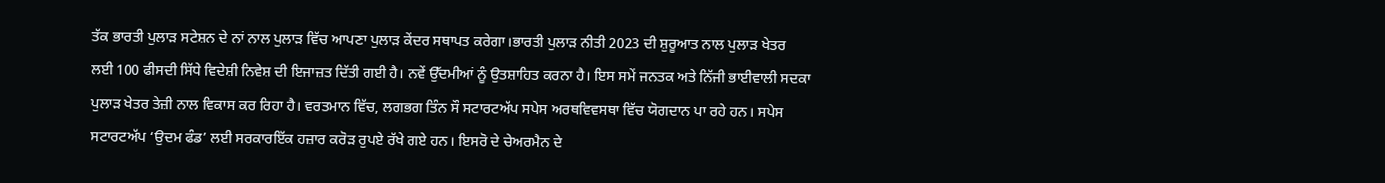ਤੱਕ ਭਾਰਤੀ ਪੁਲਾੜ ਸਟੇਸ਼ਨ ਦੇ ਨਾਂ ਨਾਲ ਪੁਲਾੜ ਵਿੱਚ ਆਪਣਾ ਪੁਲਾੜ ਕੇਂਦਰ ਸਥਾਪਤ ਕਰੇਗਾ।ਭਾਰਤੀ ਪੁਲਾੜ ਨੀਤੀ 2023 ਦੀ ਸ਼ੁਰੂਆਤ ਨਾਲ ਪੁਲਾੜ ਖੇਤਰ ਲਈ 100 ਫੀਸਦੀ ਸਿੱਧੇ ਵਿਦੇਸ਼ੀ ਨਿਵੇਸ਼ ਦੀ ਇਜਾਜ਼ਤ ਦਿੱਤੀ ਗਈ ਹੈ। ਨਵੇਂ ਉੱਦਮੀਆਂ ਨੂੰ ਉਤਸ਼ਾਹਿਤ ਕਰਨਾ ਹੈ। ਇਸ ਸਮੇਂ ਜਨਤਕ ਅਤੇ ਨਿੱਜੀ ਭਾਈਵਾਲੀ ਸਦਕਾ ਪੁਲਾੜ ਖੇਤਰ ਤੇਜ਼ੀ ਨਾਲ ਵਿਕਾਸ ਕਰ ਰਿਹਾ ਹੈ। ਵਰਤਮਾਨ ਵਿੱਚ, ਲਗਭਗ ਤਿੰਨ ਸੌ ਸਟਾਰਟਅੱਪ ਸਪੇਸ ਅਰਥਵਿਵਸਥਾ ਵਿੱਚ ਯੋਗਦਾਨ ਪਾ ਰਹੇ ਹਨ। ਸਪੇਸ ਸਟਾਰਟਅੱਪ ‘ਉਦਮ ਫੰਡ’ ਲਈ ਸਰਕਾਰਇੱਕ ਹਜ਼ਾਰ ਕਰੋੜ ਰੁਪਏ ਰੱਖੇ ਗਏ ਹਨ। ਇਸਰੋ ਦੇ ਚੇਅਰਮੈਨ ਦੇ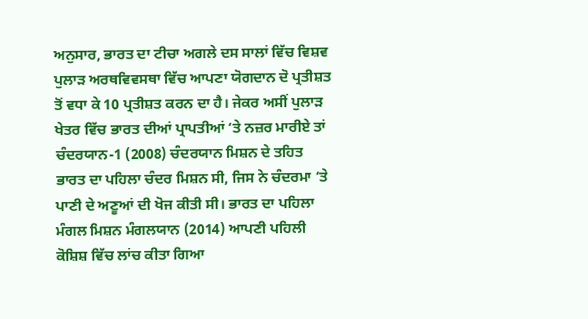ਅਨੁਸਾਰ, ਭਾਰਤ ਦਾ ਟੀਚਾ ਅਗਲੇ ਦਸ ਸਾਲਾਂ ਵਿੱਚ ਵਿਸ਼ਵ ਪੁਲਾੜ ਅਰਥਵਿਵਸਥਾ ਵਿੱਚ ਆਪਣਾ ਯੋਗਦਾਨ ਦੋ ਪ੍ਰਤੀਸ਼ਤ ਤੋਂ ਵਧਾ ਕੇ 10 ਪ੍ਰਤੀਸ਼ਤ ਕਰਨ ਦਾ ਹੈ। ਜੇਕਰ ਅਸੀਂ ਪੁਲਾੜ ਖੇਤਰ ਵਿੱਚ ਭਾਰਤ ਦੀਆਂ ਪ੍ਰਾਪਤੀਆਂ ‘ਤੇ ਨਜ਼ਰ ਮਾਰੀਏ ਤਾਂ ਚੰਦਰਯਾਨ-1 (2008) ਚੰਦਰਯਾਨ ਮਿਸ਼ਨ ਦੇ ਤਹਿਤ ਭਾਰਤ ਦਾ ਪਹਿਲਾ ਚੰਦਰ ਮਿਸ਼ਨ ਸੀ, ਜਿਸ ਨੇ ਚੰਦਰਮਾ ‘ਤੇ ਪਾਣੀ ਦੇ ਅਣੂਆਂ ਦੀ ਖੋਜ ਕੀਤੀ ਸੀ। ਭਾਰਤ ਦਾ ਪਹਿਲਾ ਮੰਗਲ ਮਿਸ਼ਨ ਮੰਗਲਯਾਨ (2014) ਆਪਣੀ ਪਹਿਲੀ ਕੋਸ਼ਿਸ਼ ਵਿੱਚ ਲਾਂਚ ਕੀਤਾ ਗਿਆ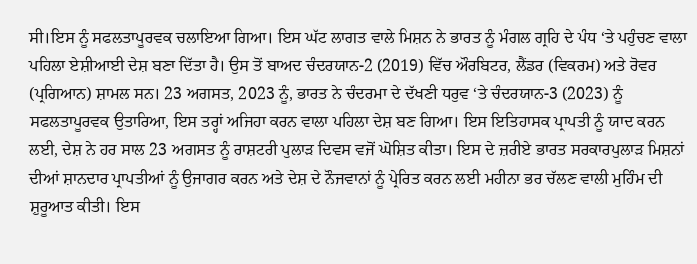ਸੀ।ਇਸ ਨੂੰ ਸਫਲਤਾਪੂਰਵਕ ਚਲਾਇਆ ਗਿਆ। ਇਸ ਘੱਟ ਲਾਗਤ ਵਾਲੇ ਮਿਸ਼ਨ ਨੇ ਭਾਰਤ ਨੂੰ ਮੰਗਲ ਗ੍ਰਹਿ ਦੇ ਪੰਧ ‘ਤੇ ਪਹੁੰਚਣ ਵਾਲਾ ਪਹਿਲਾ ਏਸ਼ੀਆਈ ਦੇਸ਼ ਬਣਾ ਦਿੱਤਾ ਹੈ। ਉਸ ਤੋਂ ਬਾਅਦ ਚੰਦਰਯਾਨ-2 (2019) ਵਿੱਚ ਔਰਬਿਟਰ, ਲੈਂਡਰ (ਵਿਕਰਮ) ਅਤੇ ਰੋਵਰ (ਪ੍ਰਗਿਆਨ) ਸ਼ਾਮਲ ਸਨ। 23 ਅਗਸਤ, 2023 ਨੂੰ, ਭਾਰਤ ਨੇ ਚੰਦਰਮਾ ਦੇ ਦੱਖਣੀ ਧਰੁਵ ‘ਤੇ ਚੰਦਰਯਾਨ-3 (2023) ਨੂੰ ਸਫਲਤਾਪੂਰਵਕ ਉਤਾਰਿਆ, ਇਸ ਤਰ੍ਹਾਂ ਅਜਿਹਾ ਕਰਨ ਵਾਲਾ ਪਹਿਲਾ ਦੇਸ਼ ਬਣ ਗਿਆ। ਇਸ ਇਤਿਹਾਸਕ ਪ੍ਰਾਪਤੀ ਨੂੰ ਯਾਦ ਕਰਨ ਲਈ, ਦੇਸ਼ ਨੇ ਹਰ ਸਾਲ 23 ਅਗਸਤ ਨੂੰ ਰਾਸ਼ਟਰੀ ਪੁਲਾੜ ਦਿਵਸ ਵਜੋਂ ਘੋਸ਼ਿਤ ਕੀਤਾ। ਇਸ ਦੇ ਜ਼ਰੀਏ ਭਾਰਤ ਸਰਕਾਰਪੁਲਾੜ ਮਿਸ਼ਨਾਂ ਦੀਆਂ ਸ਼ਾਨਦਾਰ ਪ੍ਰਾਪਤੀਆਂ ਨੂੰ ਉਜਾਗਰ ਕਰਨ ਅਤੇ ਦੇਸ਼ ਦੇ ਨੌਜਵਾਨਾਂ ਨੂੰ ਪ੍ਰੇਰਿਤ ਕਰਨ ਲਈ ਮਹੀਨਾ ਭਰ ਚੱਲਣ ਵਾਲੀ ਮੁਹਿੰਮ ਦੀ ਸ਼ੁਰੂਆਤ ਕੀਤੀ। ਇਸ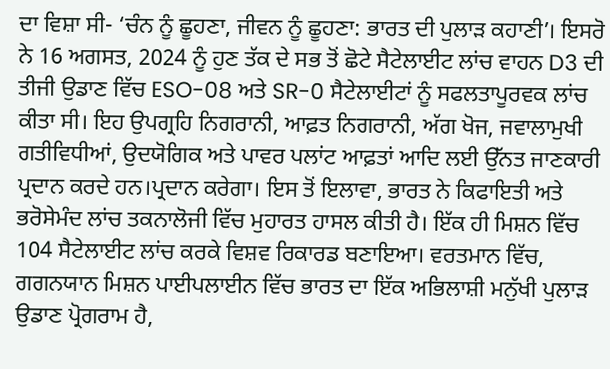ਦਾ ਵਿਸ਼ਾ ਸੀ- ‘ਚੰਨ ਨੂੰ ਛੂਹਣਾ, ਜੀਵਨ ਨੂੰ ਛੂਹਣਾ: ਭਾਰਤ ਦੀ ਪੁਲਾੜ ਕਹਾਣੀ’। ਇਸਰੋ ਨੇ 16 ਅਗਸਤ, 2024 ਨੂੰ ਹੁਣ ਤੱਕ ਦੇ ਸਭ ਤੋਂ ਛੋਟੇ ਸੈਟੇਲਾਈਟ ਲਾਂਚ ਵਾਹਨ D3 ਦੀ ਤੀਜੀ ਉਡਾਣ ਵਿੱਚ ESO-08 ਅਤੇ SR-0 ਸੈਟੇਲਾਈਟਾਂ ਨੂੰ ਸਫਲਤਾਪੂਰਵਕ ਲਾਂਚ ਕੀਤਾ ਸੀ। ਇਹ ਉਪਗ੍ਰਹਿ ਨਿਗਰਾਨੀ, ਆਫ਼ਤ ਨਿਗਰਾਨੀ, ਅੱਗ ਖੋਜ, ਜਵਾਲਾਮੁਖੀ ਗਤੀਵਿਧੀਆਂ, ਉਦਯੋਗਿਕ ਅਤੇ ਪਾਵਰ ਪਲਾਂਟ ਆਫ਼ਤਾਂ ਆਦਿ ਲਈ ਉੱਨਤ ਜਾਣਕਾਰੀ ਪ੍ਰਦਾਨ ਕਰਦੇ ਹਨ।ਪ੍ਰਦਾਨ ਕਰੇਗਾ। ਇਸ ਤੋਂ ਇਲਾਵਾ, ਭਾਰਤ ਨੇ ਕਿਫਾਇਤੀ ਅਤੇ ਭਰੋਸੇਮੰਦ ਲਾਂਚ ਤਕਨਾਲੋਜੀ ਵਿੱਚ ਮੁਹਾਰਤ ਹਾਸਲ ਕੀਤੀ ਹੈ। ਇੱਕ ਹੀ ਮਿਸ਼ਨ ਵਿੱਚ 104 ਸੈਟੇਲਾਈਟ ਲਾਂਚ ਕਰਕੇ ਵਿਸ਼ਵ ਰਿਕਾਰਡ ਬਣਾਇਆ। ਵਰਤਮਾਨ ਵਿੱਚ, ਗਗਨਯਾਨ ਮਿਸ਼ਨ ਪਾਈਪਲਾਈਨ ਵਿੱਚ ਭਾਰਤ ਦਾ ਇੱਕ ਅਭਿਲਾਸ਼ੀ ਮਨੁੱਖੀ ਪੁਲਾੜ ਉਡਾਣ ਪ੍ਰੋਗਰਾਮ ਹੈ,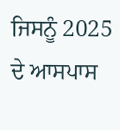ਜਿਸਨੂੰ 2025 ਦੇ ਆਸਪਾਸ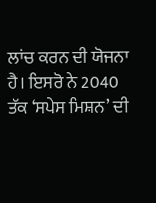ਲਾਂਚ ਕਰਨ ਦੀ ਯੋਜਨਾ ਹੈ। ਇਸਰੋ ਨੇ 2040 ਤੱਕ ‘ਸਪੇਸ ਮਿਸ਼ਨ’ ਦੀ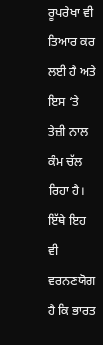ਰੂਪਰੇਖਾ ਵੀ ਤਿਆਰ ਕਰ ਲਈ ਹੈ ਅਤੇ ਇਸ ‘ਤੇ ਤੇਜ਼ੀ ਨਾਲ ਕੰਮ ਚੱਲ ਰਿਹਾ ਹੈ। ਇੱਥੇ ਇਹ ਵੀ ਵਰਨਣਯੋਗ ਹੈ ਕਿ ਭਾਰਤ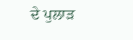ਦੇ ਪੁਲਾੜ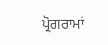ਪ੍ਰੋਗਰਾਮਾਂ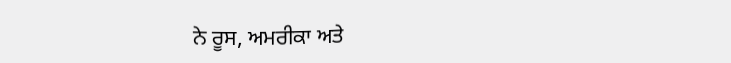ਨੇ ਰੂਸ, ਅਮਰੀਕਾ ਅਤੇ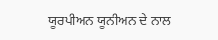ਯੂਰਪੀਅਨ ਯੂਨੀਅਨ ਦੇ ਨਾਲ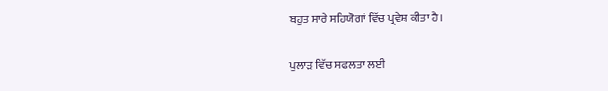ਬਹੁਤ ਸਾਰੇ ਸਹਿਯੋਗਾਂ ਵਿੱਚ ਪ੍ਰਵੇਸ਼ ਕੀਤਾ ਹੈ।

ਪੁਲਾੜ ਵਿੱਚ ਸਫਲਤਾ ਲਈ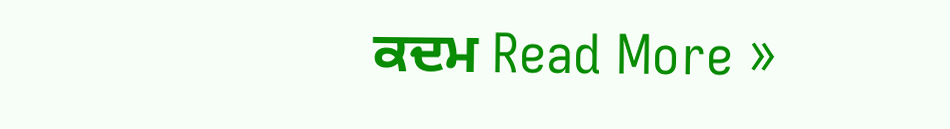ਕਦਮ Read More »